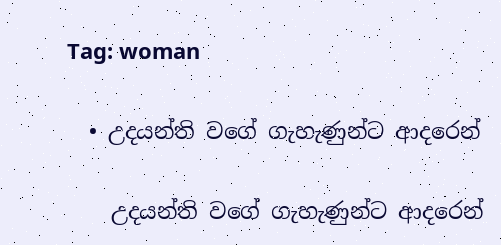Tag: woman

  • උදයන්ති වගේ ගැහැණුන්ට ආදරෙන්

    උදයන්ති වගේ ගැහැණුන්ට ආදරෙන්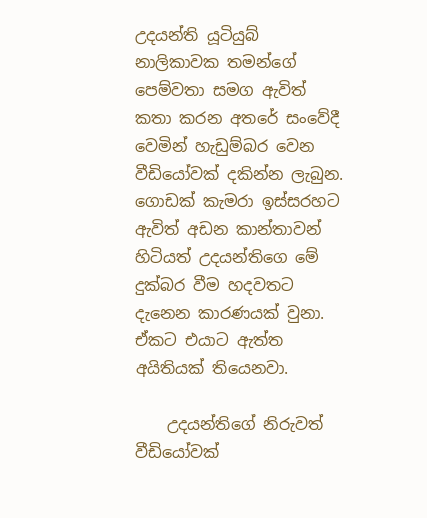උදයන්ති යූටියුබ් නාලිකාවක තමන්ගේ පෙම්වතා සමග ඇවිත් කතා කරන අතරේ ස‍ංවේදී වෙමින් හැඩුම්බර වෙන වීඩියෝවක් දකින්න ලැබුන. ගොඩක් කැමරා ඉස්සරහට ඇවිත් අඩන කාන්තාවන් හිටියත් උදයන්තිගෙ මේ දුක්බර වීම හදවතට දැනෙන කාරණයක් වුනා. ඒකට එයාට ඇත්ත අයිතියක් තියෙනවා.

    උදයන්තිගේ නිරුවත් වීඩියෝවක්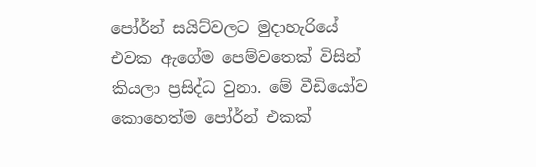පෝර්න් සයිට්වලට මුදාහැරියේ එවක ඇගේම පෙම්වතෙක් විසින් කියලා ප්‍රසිද්ධ වුනා. මේ වීඩියෝව කොහෙත්ම පෝර්න් එකක්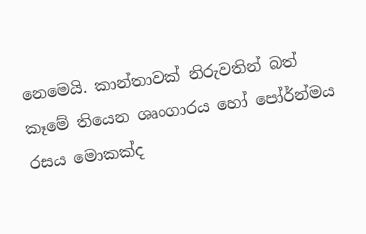නෙමෙයි. කාන්තාවක් නිරුවතින් බත් කෑමේ තියෙන ශෘංගාරය හෝ ‍පෝර්න්මය රසය මොකක්ද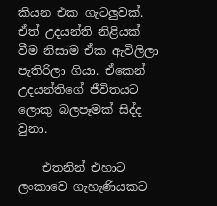කියන එක ගැටලුවක්. ඒත් උදයන්ති නිළියක් වීම නිසාම ඒක ඇවිලිලා පැතිරිලා ගියා. ඒකෙන් උදයන්තිගේ ජීවිතයට ලොකු බලපෑමක් සිද්ද වුනා.

    එතනින් එහාට ලංකාවෙ ගැහැණියකට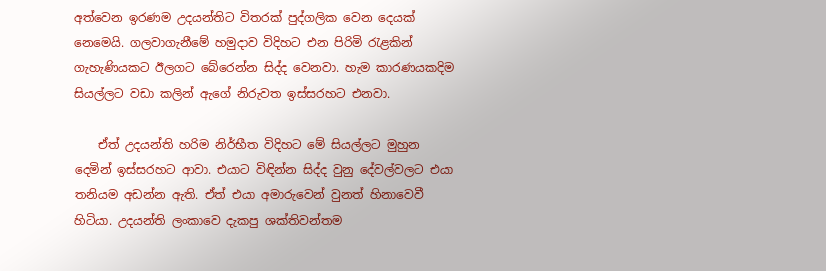අත්වෙන ඉරණම උදයන්තිට විතරක් පුද්ගලික වෙන දෙයක් නෙමෙයි. ගලවාගැනීමේ හමුදාව විදිහට එන පිරිමි රැළකින් ගැහැණියකට ඊලගට බේරෙන්න සිද්ද වෙනවා. හැම කාරණයකදිම සියල්ලට වඩා කලින් ඇගේ නිරුවත ඉස්සරහට එනවා.

    ඒත් උදයන්ති හරිම නිර්භීත විදිහට මේ සියල්ලට මුහුන දෙමින් ඉස්සරහට ආවා. එයා‍ට විඳින්න සිද්ද වුනු දේවල්වලට එයා තනියම අඩන්න ඇති. ඒත් එයා අමාරුවෙන් වුනත් හිනාවෙවී හිටියා. උදයන්ති ලංකාවෙ දැකපු ශක්තිවන්තම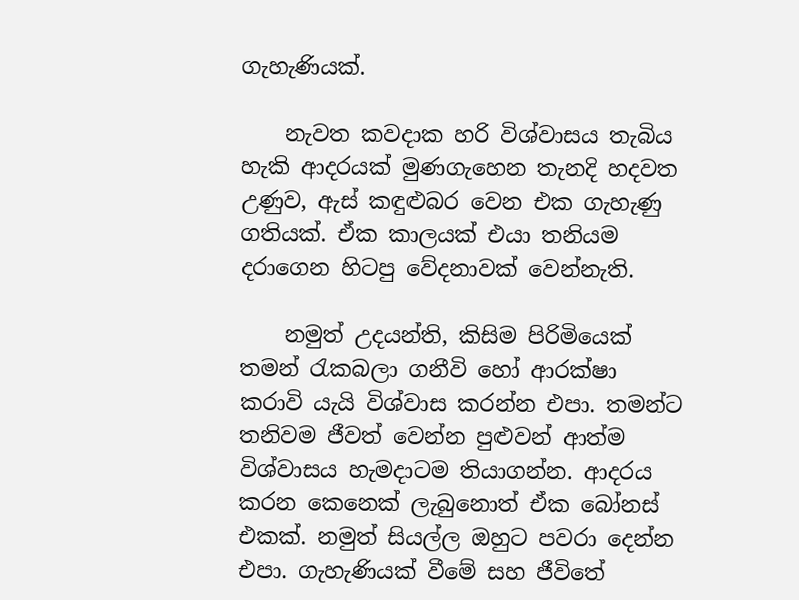ගැහැණියක්.

    නැවත කවදාක හරි විශ්වාසය තැබිය හැකි ආදරයක් මුණගැහෙන තැනදි හදවත උණුව, ඇස් කඳුළුබර වෙන එක ගැහැණු ගතියක්. ඒක කාලයක් එයා තනියම දරාගෙන හිටපු වේදනාවක් වෙන්නැති.

    නමුත් උදයන්ති, කිසිම පිරිමියෙක් තමන් රැකබලා ගනීවි හෝ ආරක්ෂා කරාවි යැයි විශ්වාස කරන්න එපා. තමන්ට තනිවම ජීවත් වෙන්න පුළුවන් ආත්ම විශ්වාසය හැමදාටම තියාගන්න. ආදරය කරන කෙනෙක් ලැබුනොත් ඒක බෝනස් එකක්. නමුත් සියල්ල ඔහුට පවරා දෙන්න එපා. ගැහැණියක් වීමේ සහ ජීවිතේ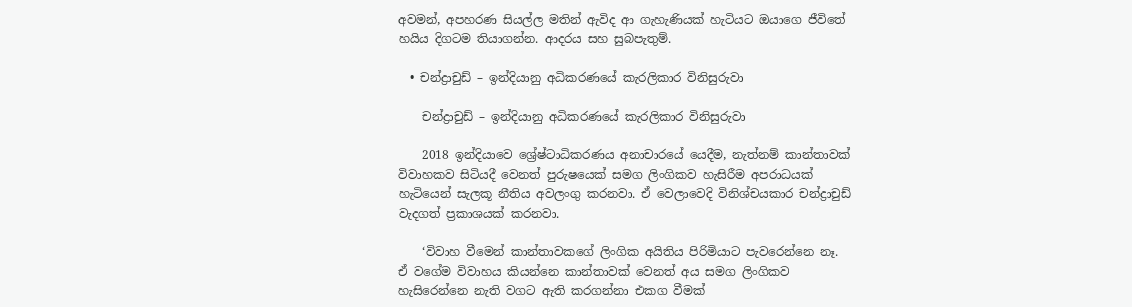අවමන්, අපහරණ සියල්ල මතින් ඇවිද ආ ගැහැණියක් හැටියට ඔයාගෙ ජීවිතේ හයිය දිගටම තියාගන්න. ආදරය සහ සුබපැතුම්.

  • චන්ද්‍රාචුඩ් – ඉන්දියානු අධිකරණයේ කැරලිකාර විනිසුරුවා

    චන්ද්‍රාචුඩ් – ඉන්දියානු අධිකරණයේ කැරලිකාර විනිසුරුවා

    2018 ඉන්දියාවෙ ශ්‍රේෂ්ටාධිකරණය අනාචාරයේ යෙදීම, නැත්නම් කාන්තාවක් විවාහකව සිටියදී වෙනත් පුරුෂයෙක් සමග ලිංගිකව හැසිරීම අපරාධයක් හැටියෙන් සැලකූ නීතිය අවලංගු කරනවා. ඒ වෙලාවෙදි විනිශ්චයකාර චන්ද්‍රාචුඩ් වැදගත් ප්‍රකාශයක් කරනවා.

    ‘විවාහ වීමෙන් කාන්තාවකගේ ලිංගික අයිතිය පිරිමියාට පැවරෙන්නෙ නෑ. ඒ වගේම විවාහය කියන්නෙ කාන්තාවක් වෙනත් අය සමග ලිංගිකව හැසිරෙන්නෙ නැති වගට ඇති කරගන්නා එකග වීමක්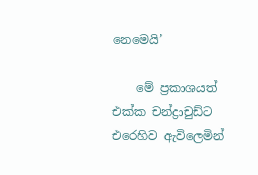නෙමෙයි’

    මේ ප්‍රකාශයත් එක්ක චන්ද්‍රාචුඩ්ට එරෙහිව ඇවිලෙමින්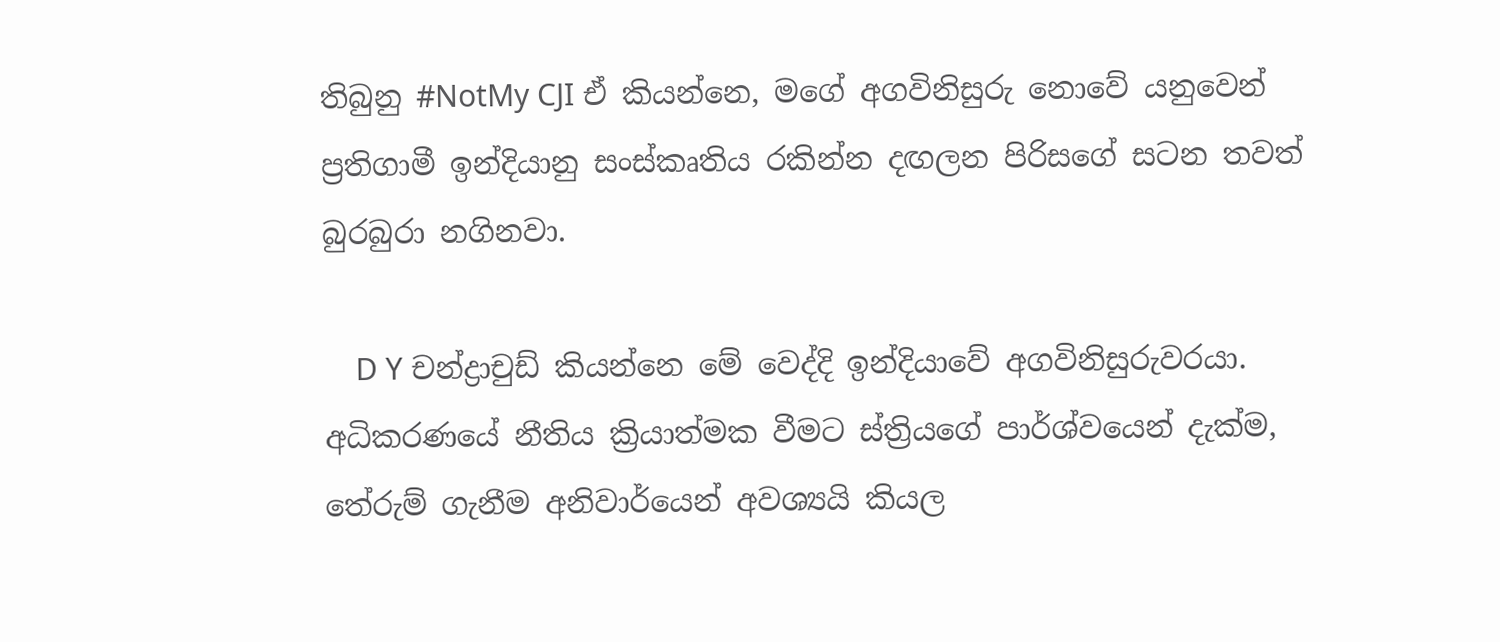තිබුනු #NotMy CJI ඒ කියන්නෙ, මගේ අගවිනිසුරු නොවේ යනුවෙන් ප්‍රතිගාමී ඉන්දියානු සංස්කෘතිය රකින්න දඟලන පිරිසගේ සටන තවත් බුරබුරා නගිනවා.

    D Y චන්ද්‍රාචුඩ් කියන්නෙ මේ වෙද්දි ඉන්දියාවේ අගවිනිසුරුවරයා. අධිකරණයේ නීතිය ක්‍රියාත්මක වීමට ස්ත්‍රියගේ පාර්ශ්වයෙන් දැක්ම, තේරුම් ගැනීම අනිවාර්යෙන් අවශ්‍යයි කියල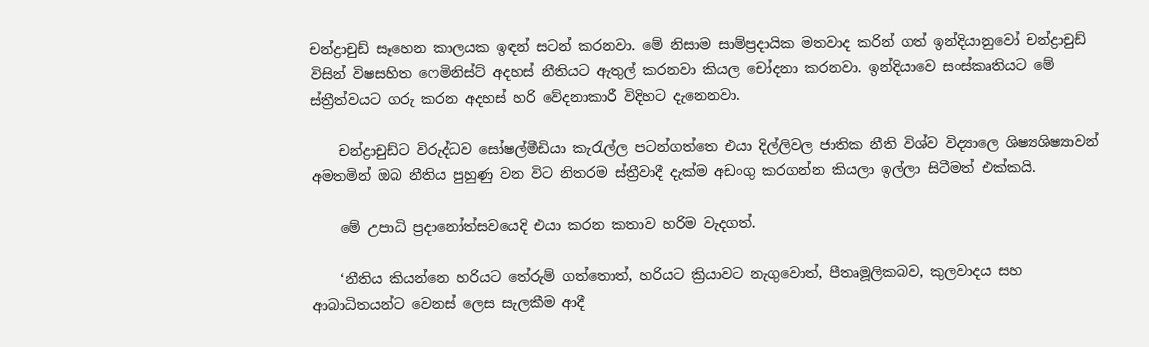චන්ද්‍රාචුඩ් සෑහෙන කාලයක ඉඳන් සටන් කරනවා. මේ නිසාම සාම්ප්‍රදායික මතවාද කරින් ගත් ඉන්දියානුවෝ චන්ද්‍රාචුඩ් විසින් විෂසහිත ෆෙමිනිස්ට් අදහස් නීතියට ඇතුල් කරනවා කියල චෝදනා කරනවා. ඉන්දියාවෙ සංස්කෘතියට මේ ස්ත්‍රීත්වයට ගරු කරන අදහස් හරි වේදනාකාරී විදිහට දැනෙනවා.

    චන්ද්‍රාචුඩ්ට විරුද්ධව සෝෂල්මීඩියා කැරැල්ල පටන්ගත්තෙ එයා දිල්ලිවල ජාතික නීති විශ්ව විද්‍යාලෙ ශිෂ්‍යශිෂ්‍යාවන් අමතමින් ඔබ නීතිය පුහුණු වන විට නිතරම ස්ත්‍රීවාදී දැක්ම අඩංගු කරගන්න කියලා ඉල්ලා සිටීමත් එක්කයි.

    මේ උපාධි ප්‍රදානෝත්සවයෙදි එයා කරන කතාව හරිම වැදගත්.

    ‘නීතිය කියන්නෙ හරියට තේරුම් ගත්තොත්, හරියට ක්‍රියාවට නැගුවොත්, පීතෘමූලිකබව, කුලවාදය සහ ආබාධිතයන්ට වෙනස් ලෙස සැලකීම ආදී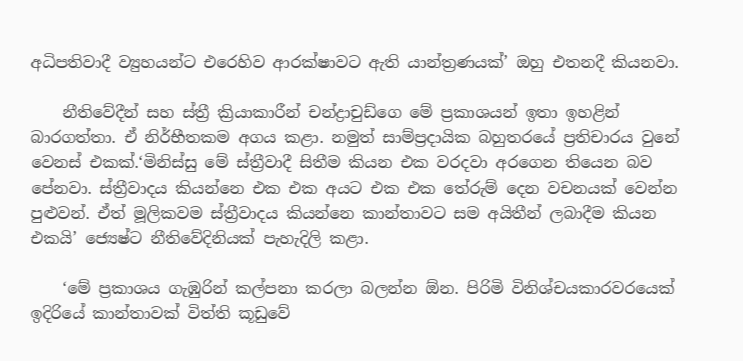අධිපතිවාදී ව්‍යුහයන්ට එරෙහිව ආරක්ෂාවට ඇති යාන්ත්‍රණයක්’ ඔහු එතනදී කියනවා.

    නීතිවේදීන් සහ ස්ත්‍රී ක්‍රියාකාරීන් චන්ද්‍රාචුඩ්ගෙ මේ ප්‍රකාශයන් ඉතා ඉහළින් බාරගත්තා. ඒ නිර්භීතකම අගය කළා. නමුත් සාම්ප්‍රදායික බහුතරයේ ප්‍රතිචාරය වුනේ වෙනස් එකක්.‘මිනිස්සු මේ ස්ත්‍රීවාදී සිතීම කියන එක වරදවා අරගෙන තියෙන බව පේනවා. ස්ත්‍රීවාදය කියන්නෙ එක එක අයට එක එක තේරුම් දෙන වචනයක් වෙන්න පුළුවන්. ඒත් මූලිකවම ස්ත්‍රීවාදය කියන්නෙ කාන්තාවට සම අයිතීන් ලබාදීම කියන එකයි’ ජ්‍යෙෂ්ට නීතිවේදිනියක් පැහැදිලි කළා.

    ‘මේ ප්‍රකාශය ගැඹුරින් කල්පනා කරලා බලන්න ඕන. පිරිමි විනිශ්චයකාරවරයෙක් ඉදිරියේ කාන්තාවක් විත්ති කූඩුවේ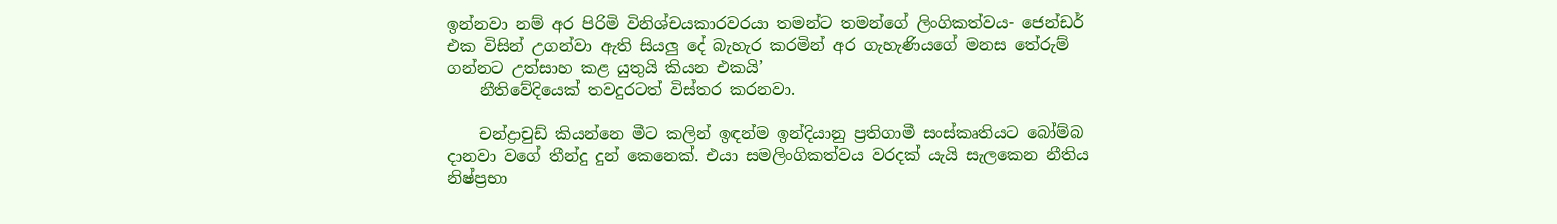ඉන්නවා නම් අර පිරිමි විනිශ්චයකාරවරයා තමන්ට තමන්ගේ ලිංගිකත්වය- ජෙන්ඩර් එක විසින් උගන්වා ඇති සියලු දේ බැහැර කරමින් අර ගැහැණියගේ මනස තේරුම් ගන්නට උත්සාහ කළ යුතුයි කියන එකයි’
    නීතිවේදියෙක් තවදුරටත් විස්තර කරනවා.

    චන්ද්‍රාචුඩ් කියන්නෙ මීට කලින් ඉඳන්ම ඉන්දියානු ප්‍රතිගාමී සංස්කෘතියට බෝම්බ දානවා වගේ තීන්දු දුන් කෙනෙක්. එයා සමලිංගිකත්වය වරදක් යැයි සැලකෙන නීතිය නිෂ්ප්‍රභා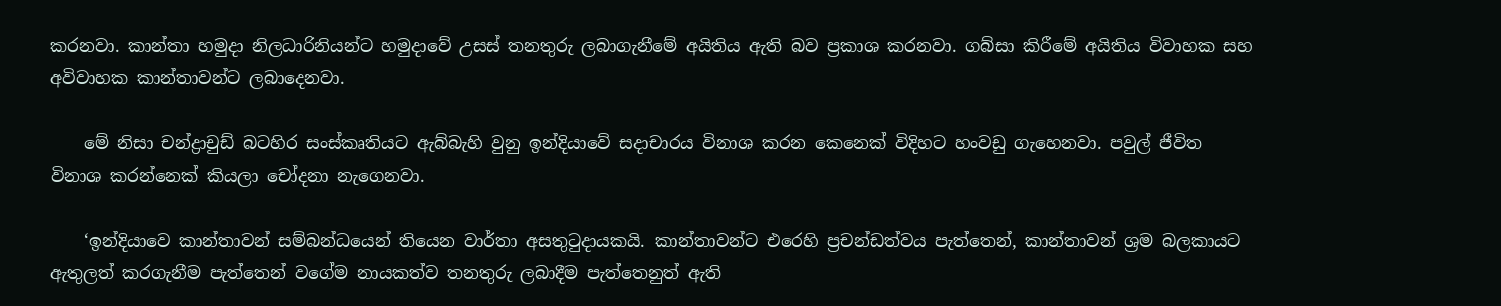කරනවා. කාන්තා හමුදා නිලධාරිනියන්ට හමුදාවේ උසස් තනතුරු ලබාගැනීමේ අයිතිය ඇති බව ප්‍රකාශ කරනවා. ගබ්සා කිරීමේ අයිතිය විවාහක සහ අවිවාහක කාන්තාවන්ට ලබාදෙනවා.

    මේ නිසා චන්ද්‍රාචුඩ් බටහිර සංස්කෘතියට ඇබ්බැහි වුනු ඉන්දියාවේ සදාචාරය විනාශ කරන කෙනෙක් විදිහට හංවඩු ගැහෙනවා. පවුල් ජීවිත විනාශ කරන්නෙක් කියලා චෝදනා නැගෙනවා.

    ‘ඉන්දියාවෙ කාන්තාවන් සම්බන්ධයෙන් තියෙන වාර්තා අසතුටුදායකයි. කාන්තාවන්ට එරෙහි ප්‍රචන්ඩත්වය පැත්තෙන්, කාන්තාවන් ශ්‍රම බලකායට ඇතුලත් කරගැනීම පැත්තෙන් වගේම නායකත්ව තනතුරු ලබාදීම පැත්තෙනුත් ඇති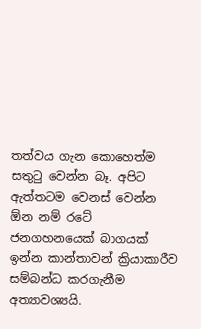තත්වය ගැන කොහෙත්ම සතුටු වෙන්න බෑ. අපිට ඇත්තටම වෙනස් වෙන්න ඕන නම් රටේ ජනගහනයෙක් බාගයක් ඉන්න කාන්තාවන් ක්‍රියාකාරීව සම්බන්ධ කරගැනීම අත්‍යාවශ්‍යයි.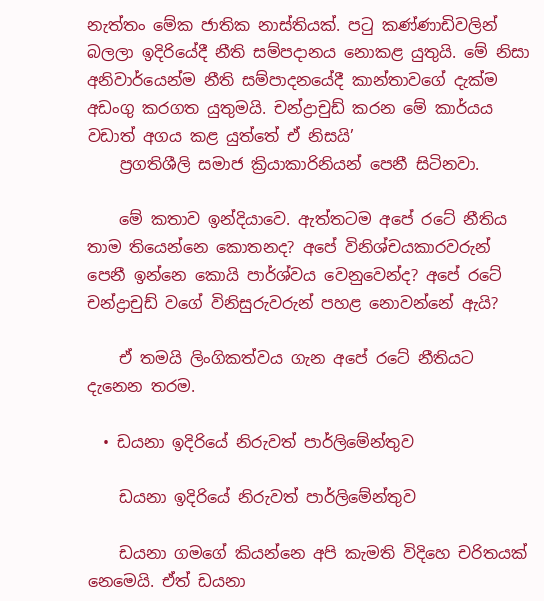නැත්තං මේක ජාතික නාස්තියක්. පටු කණ්ණාඩිවලින් බලලා ඉදිරියේදී නීති සම්පදානය නොකළ යුතුයි. මේ නිසා අනිවාර්යෙන්ම නීති සම්පාදනයේදී කාන්තාවගේ දැක්ම අඩංගු කරගත යුතුමයි. චන්ද්‍රාචුඩ් කරන මේ කාර්යය වඩාත් අගය කළ යුත්තේ ඒ නිසයි’
    ප්‍රගතිශීලි සමාජ ක්‍රියාකාරිනියන් පෙනී සිටිනවා.

    මේ කතාව ඉන්දියාවෙ. ඇත්තටම අපේ රටේ නීතිය තාම තියෙන්නෙ කොතනද? අපේ විනිශ්චයකාරවරුන් පෙනී ඉන්නෙ කොයි පාර්ශ්වය වෙනුවෙන්ද? අපේ රටේ චන්ද්‍රාචුඩ් වගේ විනිසුරුවරුන් පහළ නොවන්නේ ඇයි?

    ඒ තමයි ලිංගිකත්වය ගැන අපේ රටේ නීතියට දැනෙන තරම.

  • ඩයනා ඉදිරියේ නිරුවත් පාර්ලිමේන්තුව

    ඩයනා ඉදිරියේ නිරුවත් පාර්ලිමේන්තුව

    ඩයනා ගමගේ කියන්නෙ අපි කැමති විදිහෙ චරිතයක් නෙමෙයි. ඒත් ඩයනා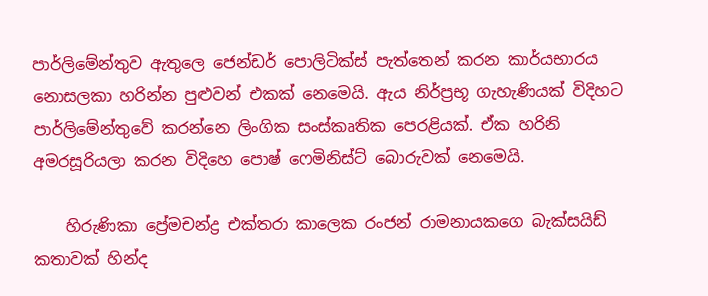පාර්ලිමේන්තුව ඇතුලෙ ජෙන්ඩර් පොලිටික්ස් පැත්තෙන් කරන කාර්යභාරය නොසලකා හරින්න පුළුවන් එකක් නෙමෙයි. ඇය නිර්ප්‍රභූ ගැහැණියක් විදිහට පාර්ලිමේන්තුවේ කරන්නෙ ලිංගික සංස්කෘතික පෙරළියක්. ඒක හරිනි අමරසූරියලා කරන විදිහෙ පොෂ් ෆෙමිනිස්ට් බොරුවක් නෙමෙයි.

    හිරුණිකා ප්‍රේමචන්ද්‍ර එක්තරා කාලෙක රංජන් රාමනායකගෙ බැක්සයිඩ් කතාවක් හින්ද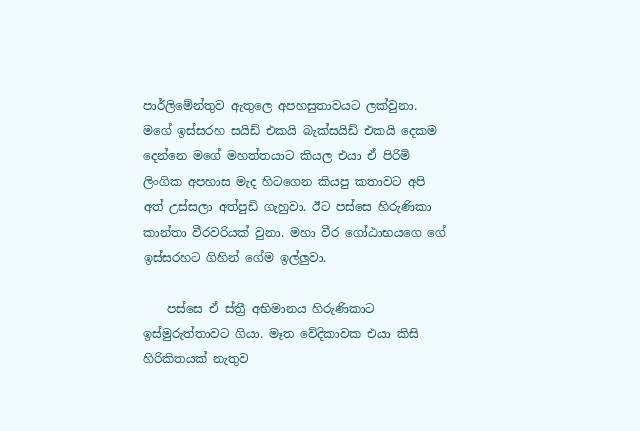පාර්ලිමේන්තුව ඇතුලෙ අපහසුතාවයට ලක්වුනා. මගේ ඉස්සරහ සයිඩ් එකයි බැක්සයිඩ් එකයි දෙකම දෙන්නෙ මගේ මහත්තයාට කියල එයා ඒ පිරිමි ලිංගික අපහාස මැද හිටගෙන කියපු කතාවට අපි අත් උස්සලා අත්පුඩි ගැහුවා. ඊට පස්සෙ හිරුණිකා කාන්තා වීරවරියක් වුනා. මහා වීර ගෝඨාභයගෙ ගේ ඉස්සරහට ගිහින් ගේම ඉල්ලුවා.

    පස්සෙ ඒ ස්ත්‍රී අභිමානය හිරුණිකාට ඉස්මුරුත්තාවට ගියා. මෑත වේදිකාවක එයා කිසි හිරිකිතයක් නැතුව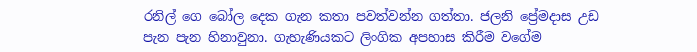රනිල් ගෙ බෝල දෙක ගැන කතා පවත්වන්න ගත්තා. ජලනි ප්‍රේමදාස උඩ පැන පැන හිනාවුනා. ගැහැණියකට ලිංගික අපහාස කිරීම වගේම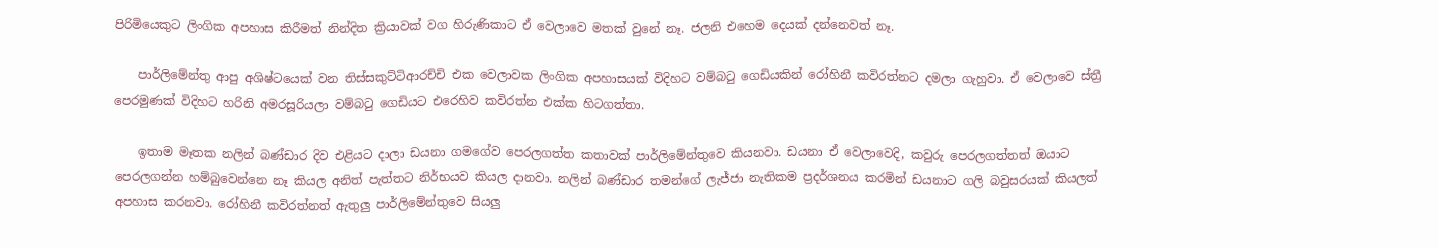පිරිමියෙකුට ලිංගික අපහාස කිරීමත් නින්දිත ක්‍රියාවක් වග හිරුණිකාට ඒ වෙලාවෙ මතක් වුනේ නෑ. ජලනි එහෙම දෙයක් දන්නෙවත් නෑ.

    පාර්ලිමේන්තු ආපු අශිෂ්ටයෙක් වන තිස්සකුට්ටිආරච්චි එක වෙලාවක ලිංගික අපහාසයක් විදිහට වම්බටු ගෙඩියකින් රෝහිනී කවිරත්නට දමලා ගැහුවා. ඒ වෙලාවෙ ස්ත්‍රී පෙරමුණක් විදිහට හරිනි අමරසූරියලා වම්බටු ගෙඩියට එරෙහිව කවිරත්න එක්ක හි‍ටගත්තා.

    ඉතාම මෑතක නලින් බණ්ඩාර දිව එළියට දාලා ඩයනා ගමගේව පෙරලගත්ත කතාවක් පාර්ලිමේන්තුවෙ කියනවා. ඩයනා ඒ වෙලාවෙදි, කවුරු පෙරලගත්තත් ඔයාට පෙරලගන්න හම්බුවෙන්නෙ නෑ කියල අනිත් පැත්තට නිර්භයව කියල දානවා. නලින් බණ්ඩාර තමන්ගේ ලැජ්ජා නැතිකම ප්‍රදර්ශනය කරමින් ඩයනාට ගලි බවුසරයක් කියලත් අපහාස කරනවා. රෝහිනී කවිරත්නත් ඇතුලු පාර්ලිමේන්තුවෙ සියලු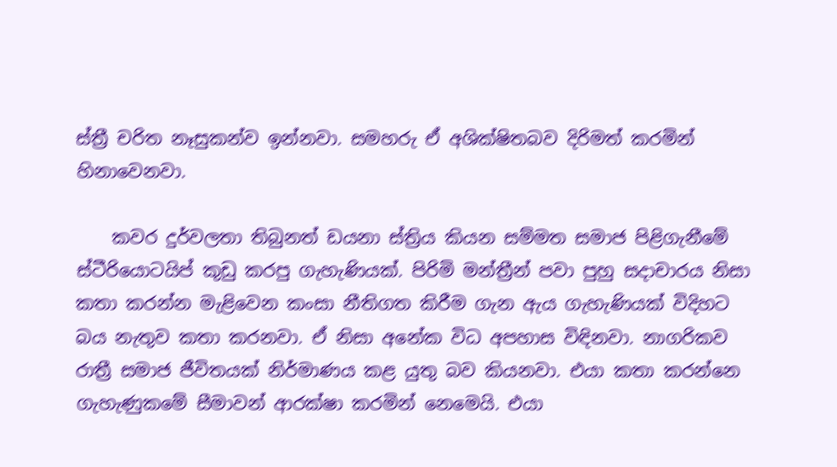ස්ත්‍රී චරිත නෑසුකන්ව ඉන්නවා. සමහරු ඒ අශික්ෂිතබව දිරිමත් කරමින් හිනාවෙනවා.

    කවර දුර්වලතා තිබුනත් ඩයනා ස්ත්‍රිය කියන සම්මත සමාජ පිළිගැනීමේ ස්ටීරියොටයිප් කුඩු කරපු ගැහැණියක්. පිරිමි මන්ත්‍රීන් පවා පුහු සදාචාරය නිසා කතා කරන්න මැළිවෙන කංසා නීතිගත කිරීම ගැන ඇය ගැහැණියක් විදිහට බය නැතුව කතා කරනවා. ඒ නිසා අනේක විධ අපහාස විඳිනවා. නාගරිකව රාත්‍රී සමාජ ජීවිතයක් නිර්මාණය කළ යුතු බව කියනවා. එයා කතා කරන්නෙ ගැහැණුකමේ සීමාවන් ආරක්ෂා කරමින් නෙමෙයි. එයා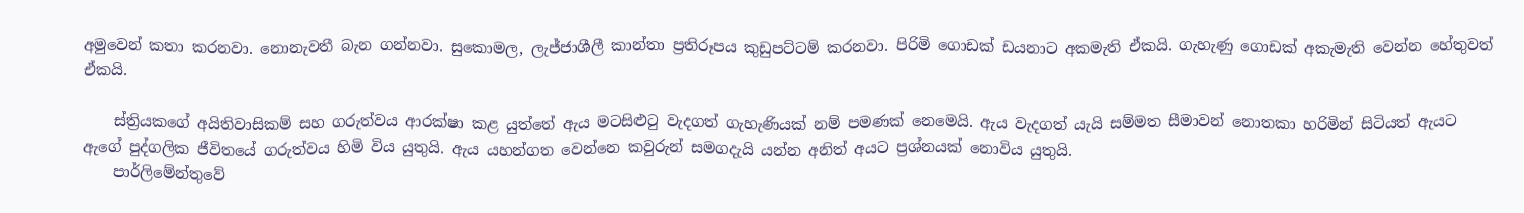අමුවෙන් කතා කරනවා. නොනැවතී බැන ගන්නවා. සුකොමල, ලැජ්ජාශීලී කාන්තා ප්‍රතිරූපය කුඩුපට්ටම් කරනවා. පිරිමි ගොඩක් ඩයනාට අකමැති ඒකයි. ගැහැණු ගොඩක් අකැමැති වෙන්න හේතුවත් ඒකයි.

    ස්ත්‍රියකගේ අයිතිවාසිකම් සහ ගරුත්වය ආරක්ෂා කළ යුත්තේ ඇය මටසිළුටු වැදගත් ගැහැණියක් නම් පමණක් නෙමෙයි. ඇය වැදගත් යැයි සම්මත සීමාවන් නොතකා හරිමින් සිටියත් ඇයට ඇගේ පුද්ගලික ජීවිතයේ ගරුත්වය හිමි විය යුතුයි. ඇය යහන්ගත වෙන්නෙ කවුරුන් සමගදැයි යන්න අනිත් අයට ප්‍රශ්නයක් නොවිය යුතුයි.
    පාර්ලිමේන්තුවේ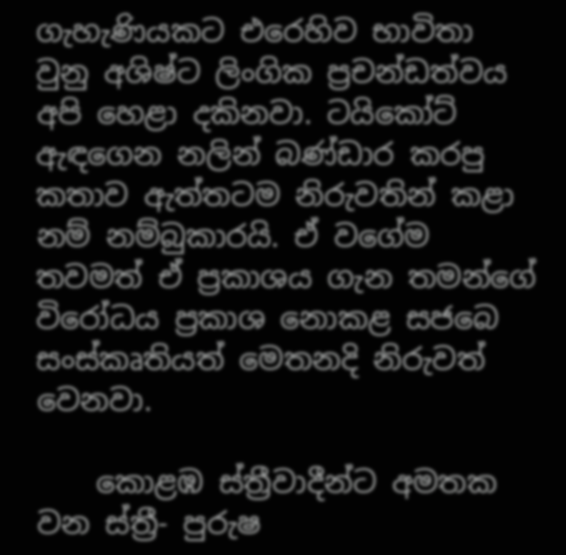ගැහැණියකට එරෙහිව භාවිතා වුනු අශිෂ්ට ලිංගික ප්‍රචන්ඩත්වය අපි හෙළා දකිනවා. ටයිකෝට් ඇඳගෙන නලින් බණ්ඩාර කරපු කතාව ඇත්තටම නිරුවතින් කළා නම් නම්බුකාරයි. ඒ වගේම තවමත් ඒ ප්‍රකාශය ගැන තමන්ගේ විරෝධය ප්‍රකාශ නොකළ සජබෙ සංස්කෘතියත් මෙතනදි නිරුවත් වෙනවා.

    කොළඹ ස්ත්‍රීවාදීන්ට අමතක වන ස්ත්‍රී- පුරුෂ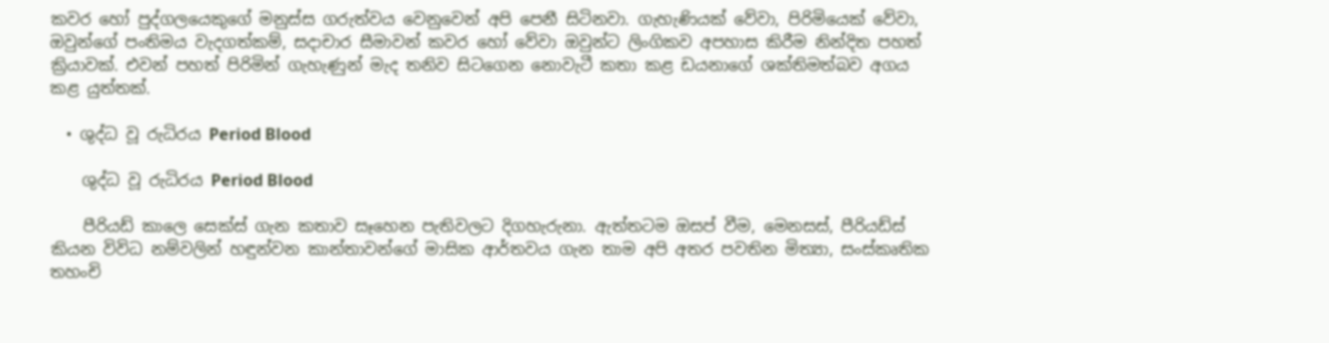කවර හෝ පුද්ගලයෙකුගේ මනුස්ස ගරුත්වය වෙනුවෙන් අපි පෙනී සිටිනවා. ගැහැණියක් වේවා, පිරිමියෙක් වේවා, ඔවුන්ගේ පංතිමය වැදගත්කම්, සදාචාර සීමාවන් කවර හෝ වේවා ඔවුන්ට ලිංගිකව අපහාස කිරීම නින්දිත පහත් ක්‍රියාවක්. එවන් පහත් පිරිමින් ගැහැණුන් මැද තනිව සිටගෙන නොවැටී කතා කළ ඩයනාගේ ශක්තිමත්බව අගය කළ යුත්තක්.

  • ශුද්ධ වූ රුධිරය Period Blood

    ශුද්ධ වූ රුධිරය Period Blood

    පීරියඩ් කාලෙ සෙක්ස් ගැන කතාව සෑහෙන පැතිවලට දිගහැරුනා. ඇත්තටම ඔසප් වීම, මෙනසස්, පීරියඩ්ස් කියන විවිධ නම්වලින් හඳුන්වන කාන්තාවන්ගේ මාසික ආර්තවය ගැන තාම අපි අතර පවතින මිත්‍යා, සංස්කෘතික තහංචි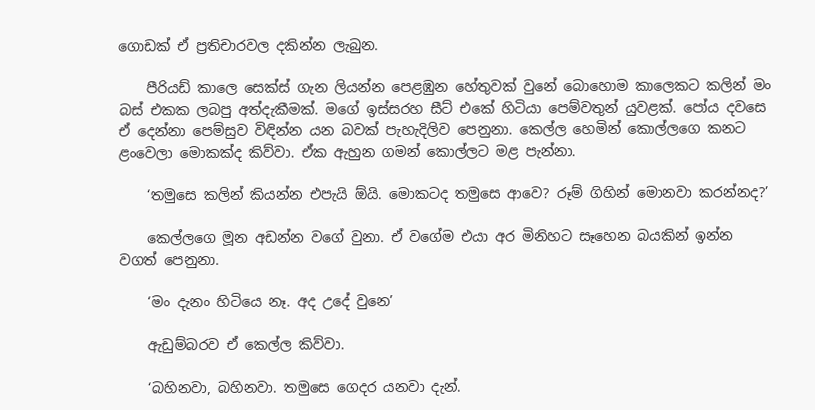ගොඩක් ඒ ප්‍රතිචාරවල දකින්න ලැබුන.

    පීරියඩ් කාලෙ සෙක්ස් ගැන ලියන්න පෙළඹුන හේතුවක් වුනේ බොහොම කාලෙකට කලින් මං බස් එකක ලබපු අත්දැකීමක්. මගේ ඉස්සරහ සීට් එකේ හිටියා පෙම්වතුන් යුවළක්. පෝය දවසෙ ඒ දෙන්නා පෙම්සුව විඳින්න යන බවක් පැහැදිලිව පෙනුනා. කෙල්ල හෙමින් කොල්ලගෙ කනට ළංවෙලා මොකක්ද කිව්වා. ඒක ඇහුන ගමන් කොල්ලට මළ පැන්නා.

    ‘තමුසෙ කලින් කියන්න එපැයි ඕයි. මොකටද තමුසෙ ආවෙ? රූම් ගිහින් මොනවා කරන්නද?’

    කෙල්ලගෙ මූන අඩන්න වගේ වුනා. ඒ වගේම එයා අර මිනිහට සෑහෙන බයකින් ඉන්න වගත් පෙනුනා.

    ‘මං දැනං හිටියෙ නෑ. අද උදේ වුනෙ’

    ඇඩුම්බරව ඒ කෙල්ල කිව්වා.

    ‘බහිනවා, බහිනවා. තමුසෙ ගෙදර යනවා දැන්.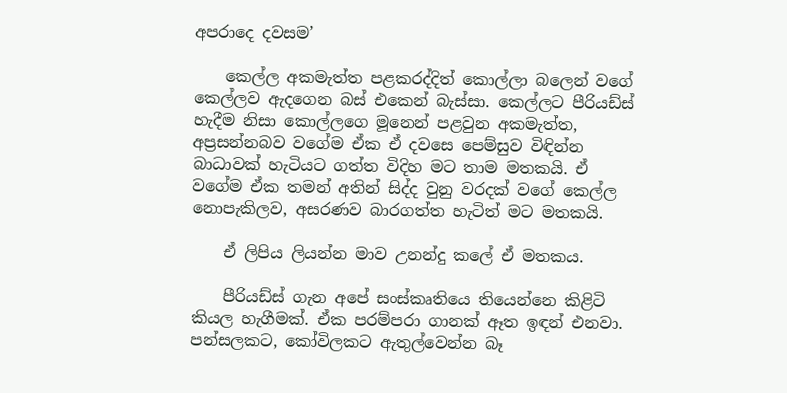අපරාදෙ දවසම’

    කෙල්ල අකමැත්ත පළකරද්දිත් කොල්ලා බලෙන් වගේ කෙල්ලව ඇදගෙන බස් එකෙන් බැස්සා. කෙල්ලට පීරියඩ්ස් හැදීම නිසා කොල්ලගෙ මූනෙන් පළවුන අකමැත්ත, අප්‍රසන්නබව වගේම ඒක ඒ දවසෙ පෙම්සුව විඳින්න බාධාවක් හැටියට ගත්ත විදිහ මට තාම මතකයි. ඒ වගේම ඒක තමන් අතින් සිද්ද වුනු වරදක් වගේ කෙල්ල නොපැකිලව, අසරණව බාරගත්ත හැටිත් මට මතකයි.

    ඒ ලිපිය ලියන්න මාව උනන්දු කලේ ඒ මතකය.

    පීරියඩ්ස් ගැන අපේ සංස්කෘතියෙ තියෙන්නෙ කිළිටි කියල හැගීමක්. ඒක පරම්පරා ගානක් ඈත ඉඳන් එනවා. පන්සලකට, කෝවිලකට ඇතුල්වෙන්න බෑ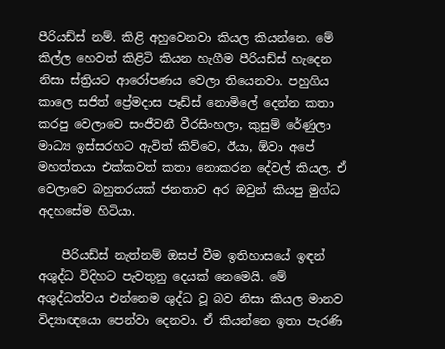පීරියඩ්ස් නම්. කිළි අහුවෙනවා කියල කියන්නෙ. මේ කිල්ල හෙවත් කිළිටි කියන හැගීම පීරියඩ්ස් හැදෙන නිසා ස්ත්‍රියට ආරෝපණය වෙලා තියෙනවා. පහුගිය කාලෙ සජිත් ප්‍රේමදාස පෑඩ්ස් නොමිලේ දෙන්න කතා කරපු වෙලාවෙ සංජීවනී වීරසිංහලා, කුසුම් රේණුලා මාධ්‍ය ඉස්සරහට ඇවිත් කිව්වෙ, ඊයා, ඕවා අපේ මහත්තයා එක්කවත් කතා නොකරන දේවල් කියල. ඒ වෙලාවෙ බහුතරයක් ජනතාව අර ඔවුන් කියපු මුග්ධ අදහසේම හිටියා.

    පීරියඩ්ස් නැත්නම් ඔසප් වීම ඉතිහාසයේ ඉඳන් අශුද්ධ විදිහට පැවතුනු දෙයක් නෙමෙයි. මේ අශුද්ධත්වය එන්නෙම ශුද්ධ වූ බව නිසා කියල මානව විද්‍යාඥයො පෙන්වා දෙනවා. ඒ කියන්නෙ ඉතා පැරණි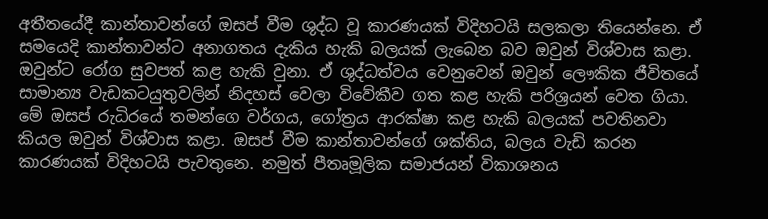අතීතයේදී කාන්තාවන්ගේ ඔසප් වීම ශුද්ධ වූ කාරණයක් විදිහටයි සලකලා තියෙන්නෙ. ඒ සමයෙදි කාන්තාවන්ට අනාගතය දැකිය හැකි බලයක් ලැබෙන බව ඔවුන් විශ්වාස කළා. ඔවුන්ට රෝග සුවපත් කළ හැකි වුනා. ඒ ශුද්ධත්වය වෙනුවෙන් ඔවුන් ලෞකික ජීවිතයේ සාමාන්‍ය වැඩකටයුතුවලින් නිදහස් වෙලා විවේකීව ගත කළ හැකි පරිශ්‍රයන් වෙත ගියා. මේ ඔසප් රුධිරයේ තමන්ගෙ වර්ගය, ගෝත්‍රය ආරක්ෂා කළ හැකි බලයක් පවතිනවා කියල ඔවුන් විශ්වාස කළා. ඔසප් වීම කාන්තාවන්ගේ ශක්තිය, බලය වැඩි කරන කාරණයක් විදිහටයි පැවතුනෙ. නමුත් පීතෘමූලික සමාජයන් විකාශනය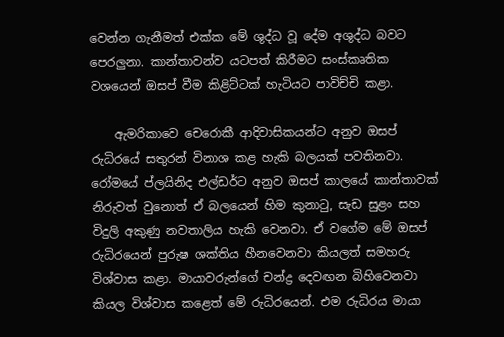වෙන්න ගැනීමත් එක්ක මේ ශුද්ධ වූ දේම අශුද්ධ බවට පෙරලුනා. කාන්තාවන්ව යටපත් කිරීමට සංස්කෘතික වශයෙන් ඔසප් වීම කිළිට්ටක් හැටියට පාවිච්චි කළා.

    ඇමරිකාවෙ චෙරොකී ආදිවාසිකයන්ට අනුව ඔසප් රුධිරයේ සතුරන් විනාශ කළ හැකි බලයක් පවතිනවා. රෝමයේ ප්ලයිනිද එල්ඩර්ට අනුව ඔසප් කාලයේ කාන්තාවක් නිරුවත් වුනොත් ඒ බලයෙන් හිම කුනාටු, සැඩ සුළං සහ විදුලි අකුණු නවතාලිය හැකි වෙනවා. ඒ වගේම මේ ඔසප් රුධිරයෙන් පුරුෂ ශක්තිය හීනවෙනවා කියලත් සමහරු විශ්වාස කළා. මායාවරුන්ගේ චන්ද්‍ර දෙවඟන බිහිවෙනවා කියල විශ්වාස කළෙත් මේ රුධිරයෙන්. එම රුධිරය මායා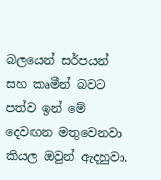බලයෙන් සර්පයන් සහ කෘමීන් බවට පත්ව ඉන් මේ දෙවඟන මතුවෙනවා කියල ඔවුන් ඇදහුවා.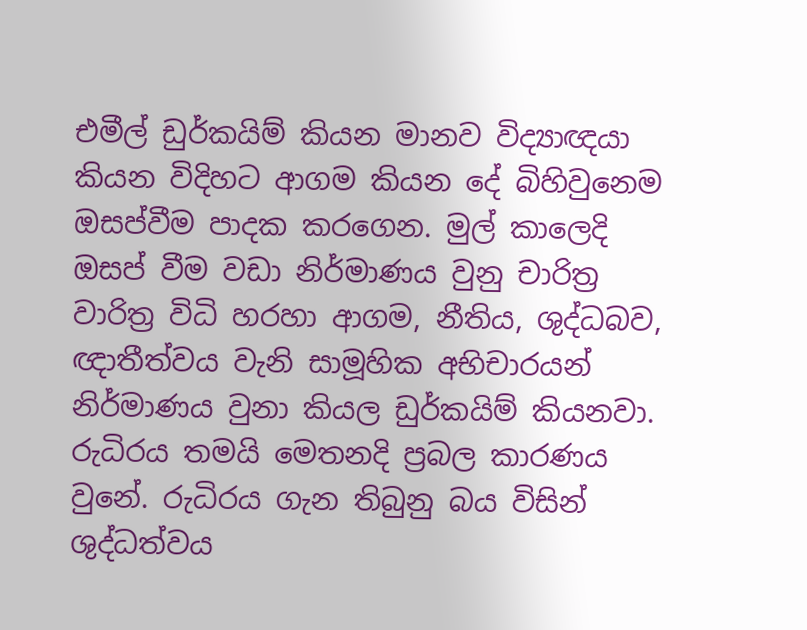එමීල් ඩුර්කයිම් කියන මානව විද්‍යාඥයා කියන විදිහට ආගම කියන දේ බිහිවුනෙම ඔසප්වීම පාදක කරගෙන. මුල් කාලෙදි ඔසප් වීම වඩා නිර්මාණය වුනු චාරිත්‍ර වාරිත්‍ර විධි හරහා ආගම, නීතිය, ශුද්ධබව, ඥාතීත්වය වැනි සාමූහික අභිචාරයන් නිර්මාණය වුනා කියල ඩුර්කයිම් කියනවා. රුධිරය තමයි මෙතනදි ප්‍රබල කාරණය වුනේ. රුධිරය ගැන තිබුනු බය විසින් ශුද්ධත්වය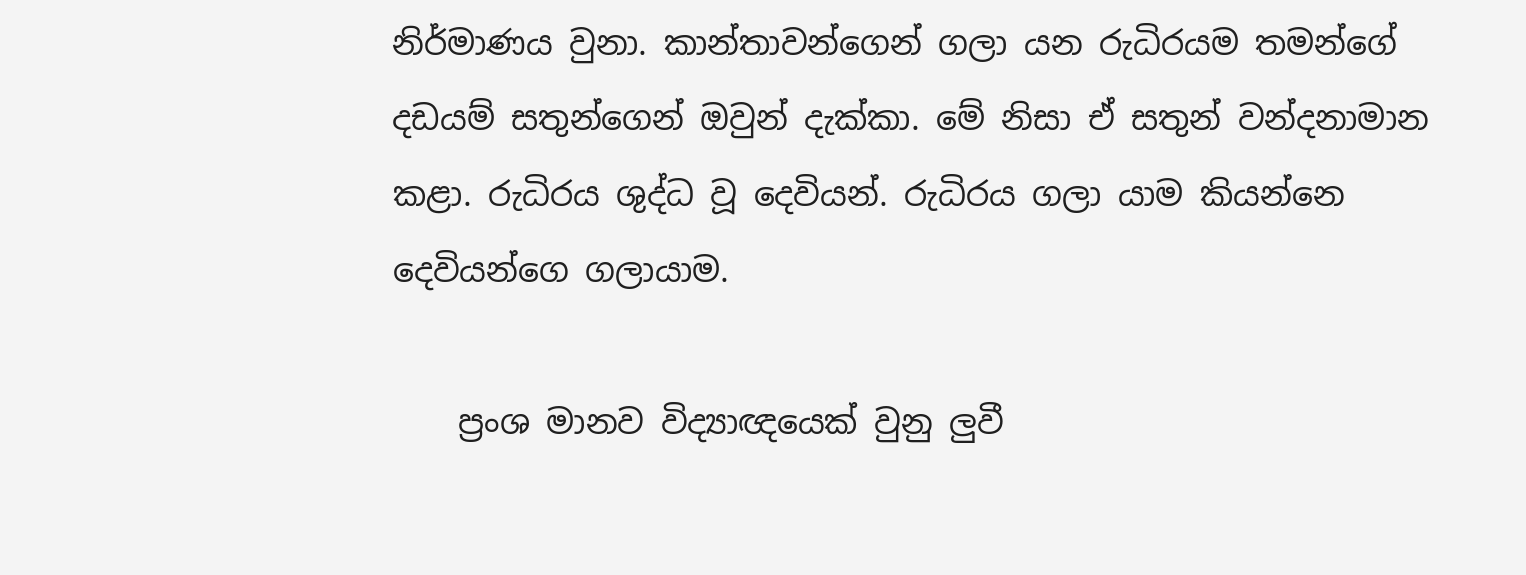නිර්මාණය වුනා. කාන්තාවන්ගෙන් ගලා යන රුධිරයම තමන්ගේ දඩයම් සතුන්ගෙන් ඔවුන් දැක්කා. මේ නිසා ඒ සතුන් වන්දනාමාන කළා. රුධිරය ශුද්ධ වූ දෙවියන්. රුධිරය ගලා යාම කියන්නෙ දෙවියන්ගෙ ගලායාම.

    ප්‍රංශ මානව විද්‍යාඥයෙක් වුනු ලුවී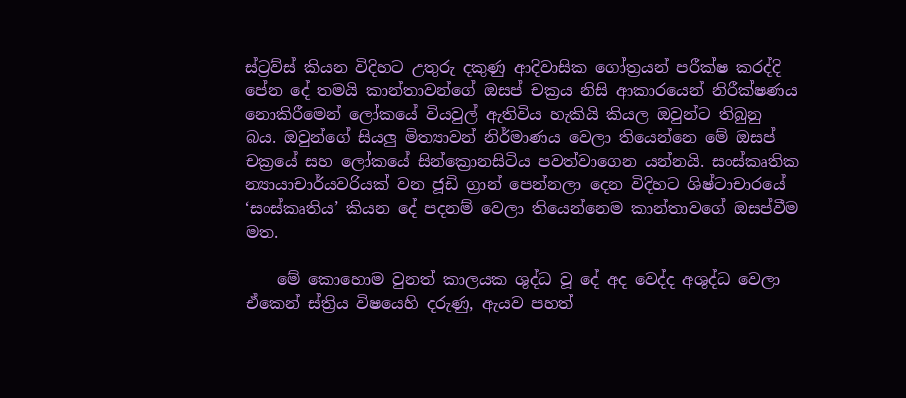ස්ට්‍රව්ස් කියන විදිහට උතුරු දකුණු ආදිවාසික ගෝත්‍රයන් පරීක්ෂ කරද්දි පේන දේ තමයි කාන්තාවන්ගේ ඔසප් චක්‍රය නිසි ආකාරයෙන් නිරීක්ෂණය නොකිරීමෙන් ලෝකයේ වියවුල් ඇතිවිය හැකියි කියල ඔවුන්ට තිබුනු බය. ඔවුන්ගේ සියලු මිත්‍යාවන් නිර්මාණය වෙලා තියෙන්නෙ ‍මේ ඔසප් චක්‍රයේ සහ ලෝකයේ සින්ක්‍රොනසිටිය පවත්වාගෙන යන්නයි. සංස්කෘතික න්‍යායාචාර්යවරියක් වන ජූඩි ග්‍රාන් ‍පෙන්නලා දෙන විදිහට ශිෂ්ටාචාරයේ ‘සංස්කෘතිය’ කියන දේ පදනම් වෙලා තියෙන්නෙම කාන්තාවගේ ඔසප්වීම මත.

    මේ කොහොම වුනත් කාලයක ශුද්ධ වූ දේ අද වෙද්ද අශුද්ධ වෙලා ඒකෙන් ස්ත්‍රිය විෂයෙහි දරුණු, ඇයව පහත්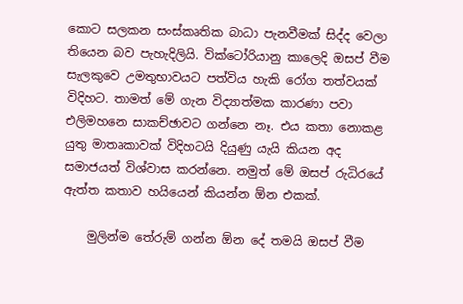කොට සලකන සංස්කෘතික බාධා පැනවීමක් සිද්ද වෙලා තියෙන බව පැහැදිලියි. වික්ටෝරියානු කාලෙදි ඔසප් වීම සැලකුවෙ උමතුභාවයට පත්විය හැකි රෝග තත්වයක් විදිහට. තාමත් මේ ගැන විද්‍යාත්මක කාරණා පවා එලිමහනෙ සාකච්ඡාවට ගන්නෙ නෑ. එය කතා නොකළ යුතු මාතෘකාවක් විදිහටයි දියුණු යැයි කියන අද සමාජයත් විශ්වාස කරන්නෙ. නමුත් මේ ඔසප් රුධිරයේ ඇත්ත කතාව හයියෙන් කියන්න ඕන එකක්.

    මුලින්ම තේරුම් ගන්න ඕන දේ තමයි ඔසප් වීම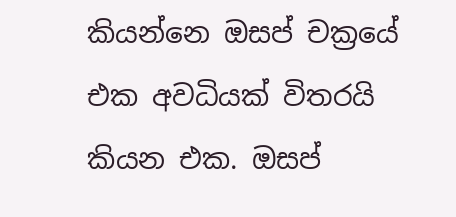කියන්නෙ ඔසප් චක්‍රයේ එක අවධියක් විතරයි කියන එක. ඔසප්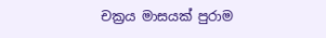චක්‍රය මාසයක් පුරාම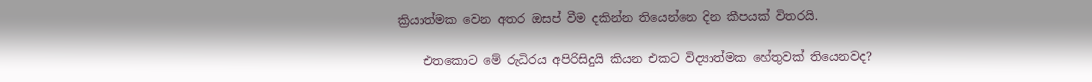ක්‍රියාත්මක වෙන අතර ඔසප් වීම දකින්න තියෙන්නෙ දින කීපයක් විතරයි.

    එතකොට මේ රුධිරය අපිරිසිදුයි කියන එකට විද්‍යාත්මක හේතුවක් ති‍යෙනවද?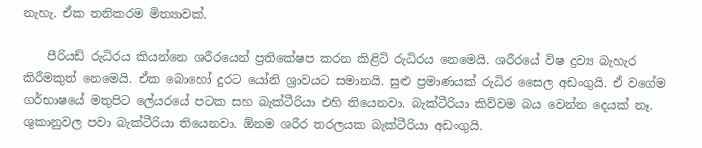නැහැ. ඒක තනිකරම මිත්‍යාවක්.

    පීරියඩ් රුධිරය කියන්නෙ ශරීරයෙන් ප්‍රතිකේෂප කරන කිළිටි රුධිරය නෙමෙයි. ශරීරයේ විෂ ද්‍රව්‍ය බැහැර කිරීමකුත් නෙමෙයි. ඒක බොහෝ දුරට යෝනි ශ්‍රාවයට සමානයි. සුළු ප්‍රමාණයක් රුධිර සෛල ‍අඩංගුයි. ඒ වගේම ගර්භාෂයේ මතුපිට ලේයරයේ පටක සහ බැක්ටීරියා එහි තියෙනවා. බැක්ටීරියා කිව්වම බය වෙන්න දෙයක් නෑ. ශුකානුවල පවා බැක්ටීරියා තියෙනවා. ඕනම ශරීර තරලයක බැක්ටීරියා අඩංගුයි.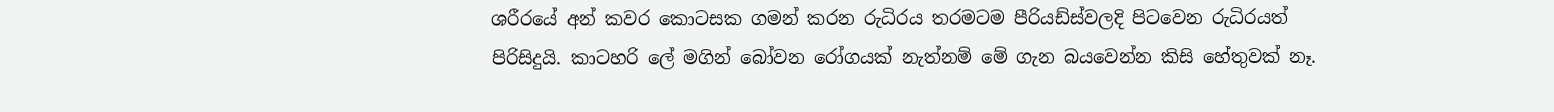ශරීරයේ අන් කවර කොටසක ගමන් කරන රුධිරය තරමටම පීරියඩ්ස්වලදි පිටවෙන රුධිරයත් පිරිසිදුයි. කාටහරි ලේ මගින් බෝවන රෝගයක් නැත්නම් මේ ගැන බයවෙන්න කිසි හේතුවක් නෑ.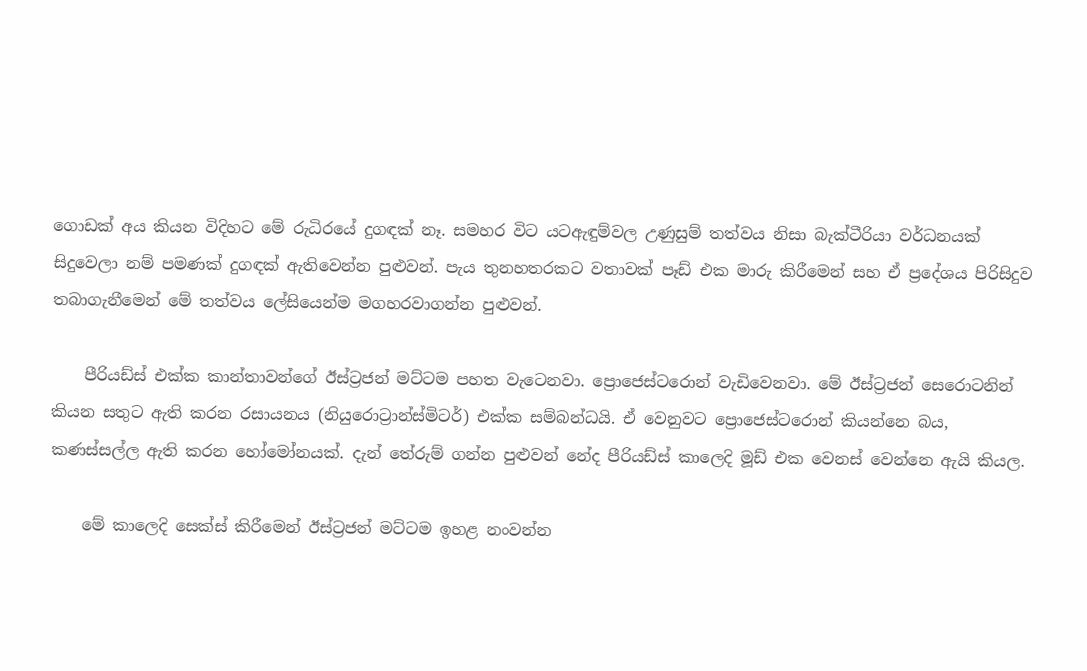ගොඩක් අය කියන විදිහට මේ රුධිරයේ දුගඳක් නෑ. සමහර විට යටඇඳුම්වල උණුසුම් තත්වය නිසා බැක්ටීරියා වර්ධනයක් සිදුවෙලා නම් පමණක් දුගඳක් ඇතිවෙන්න පුළුවන්. පැය තුනහතරකට වතාවක් පෑඩ් එක මාරු කිරීමෙන් සහ ඒ ප්‍රදේශය පිරිසිදුව තබාගැනීමෙන් මේ තත්වය ලේසියෙන්ම මගහරවාගන්න පුළුවන්.

    පීරියඩ්ස් එක්ක කාන්තාවන්ගේ ඊස්ට්‍රජන් මට්ටම පහත වැටෙනවා. ප්‍රො‍ජෙස්ටරොන් වැඩිවෙනවා. මේ ඊස්ට්‍රජන් සෙරොටනින් කියන සතුට ඇති කරන රසායනය (නියුරොට්‍රාන්ස්මිටර්) එක්ක සම්බන්ධයි. ඒ වෙනුවට ප්‍රොජෙස්ටරොන් කියන්නෙ බය, කණස්සල්ල ඇති කරන හෝමෝනයක්. දැන් තේරුම් ගන්න පුළුවන් නේද පීරියඩ්ස් කාලෙදි මූඩ් එක වෙනස් වෙන්නෙ ඇයි කියල.

    මේ කාලෙදි සෙක්ස් කිරීමෙන් ඊස්ට්‍රජන් මට්ටම ඉහළ නංවන්න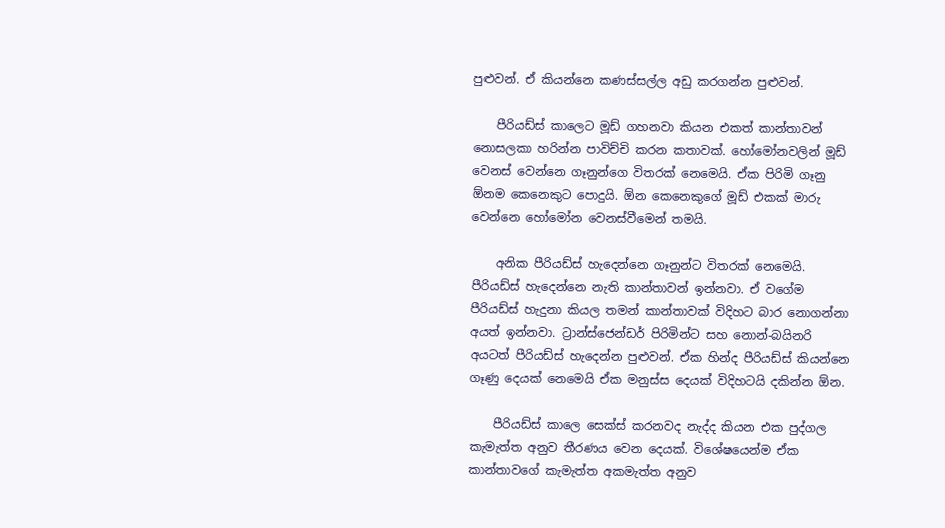පුළුවන්. ඒ කියන්නෙ කණස්සල්ල අඩු කරගන්න පුළුවන්.

    පීරියඩ්ස් කාලෙට මූඩ් ගහනවා කියන එකත් කාන්තාවන් නොසලකා හරින්න පාවිච්චි කරන කතාවක්. හෝමෝනවලින් මූඩ් වෙනස් වෙන්නෙ ගෑනුන්ගෙ විතරක් නෙමෙයි. ඒක පිරිමි ගෑනු ඕනම කෙනෙකුට පොදුයි. ඕන කෙනෙකුගේ මූඩ් එකක් මාරු වෙන්නෙ හෝමෝන වෙනස්වීමෙන් තමයි.

    අනික පීරියඩ්ස් හැදෙන්නෙ ගෑනුන්ට විතරක් නෙමෙයි. පීරියඩ්ස් හැදෙන්නෙ නැති කාන්තාවන් ඉන්නවා. ඒ වගේම පීරියඩ්ස් හැදුනා කියල තමන් කාන්තාවක් විදිහට බාර නොගන්නා අයත් ඉන්නවා. ට්‍රාන්ස්ජෙන්ඩර් පිරිමින්ට සහ නොන්-බයිනරි අයටත් පීරියඩ්ස් හැදෙන්න පුළුවන්. ඒක හින්ද පීරියඩ්ස් කියන්නෙ ගෑණු දෙයක් නෙමෙයි ඒක මනුස්ස දෙයක් විදිහටයි දකින්න ඕන.

    පීරියඩ්ස් කාලෙ සෙක්ස් කරනවද නැද්ද කියන එක පුද්ගල කැමැත්ත අනුව තීරණය වෙන දෙයක්. විශේෂයෙන්ම ඒක කාන්තාවගේ කැමැත්ත අකමැත්ත අනුව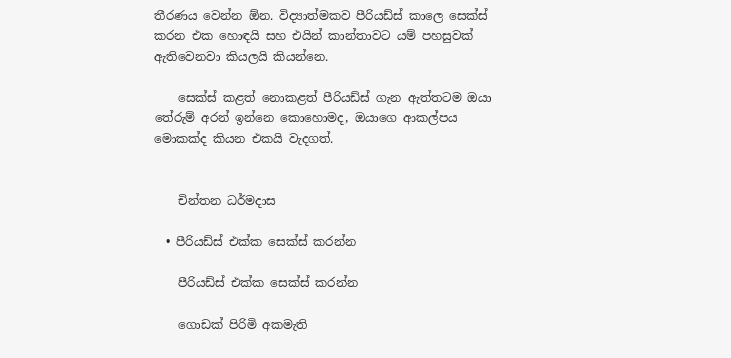තීරණය වෙන්න ඕන. විද්‍යාත්මකව පීරියඩ්ස් කාලෙ සෙක්ස් කරන එක හොඳයි සහ එයින් කාන්තාවට යම් පහසුවක් ඇතිවෙනවා කියලයි කියන්නෙ.

    සෙක්ස් කළත් නොකළත් පීරියඩ්ස් ගැන ඇත්තටම ඔයා තේරුම් අරන් ඉන්නෙ කොහොමද, ඔයාගෙ ආකල්පය මොකක්ද කියන එකයි වැදගත්.


    චින්තන ධර්මදාස

  • පීරියඩ්ස් එක්ක සෙක්ස් කරන්න

    පීරියඩ්ස් එක්ක සෙක්ස් කරන්න

    ගොඩක් පිරිමි අකමැති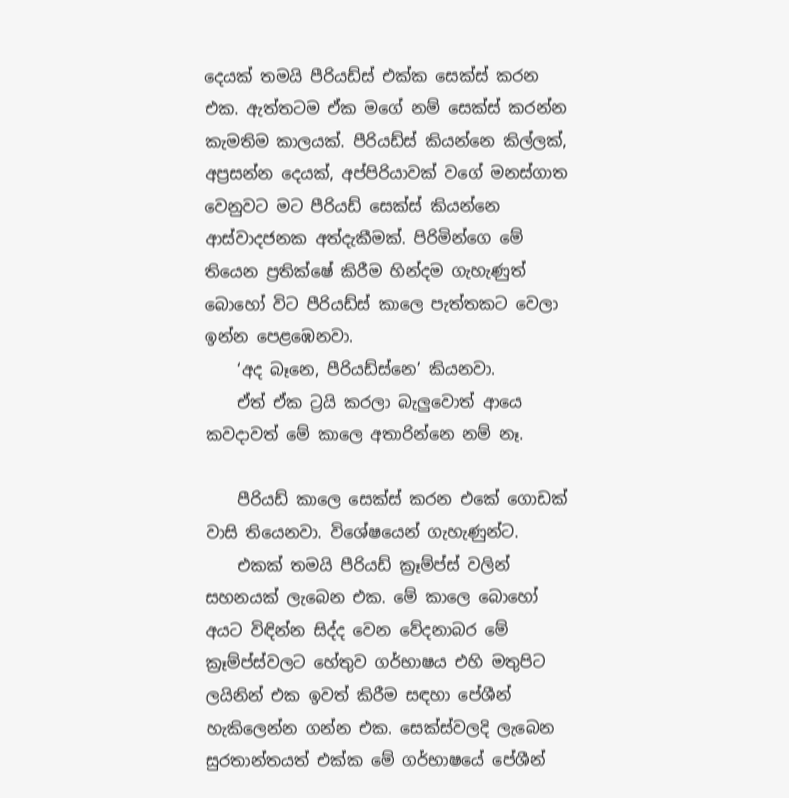දෙයක් තමයි පීරියඩ්ස් එක්ක සෙක්ස් කරන එක. ඇත්තටම ඒක මගේ නම් සෙක්ස් කරන්න කැමතිම කාලයක්. පීරියඩ්ස් කියන්නෙ කිල්ලක්, අප්‍රසන්න දෙයක්, අප්පිරියාවක් වගේ මනස්ගාත වෙනුවට මට පීරියඩ් සෙක්ස් කියන්නෙ ආස්වාදජනක අත්දැකීමක්. පිරිමින්ගෙ මේ තියෙන ප්‍රතික්ෂේ කිරීම හින්දම ගැහැණුත් බොහෝ විට පීරියඩ්ස් කාලෙ පැත්තකට වෙලා ඉන්න පෙළඹෙනවා.
    ‘අද බෑනෙ, පීරියඩ්ස්නෙ’ කියනවා.
    ඒත් ඒක ට්‍රයි කරලා බැලුවොත් ආයෙ කවදාවත් මේ කාලෙ අතාරින්නෙ නම් නෑ.

    පීරියඩ් කාලෙ සෙක්ස් කරන එකේ ගොඩක් වාසි තියෙනවා. වි‍ශේෂයෙන් ගැහැණුන්ට.
    එකක් තමයි පීරියඩ් ක්‍රෑම්ප්ස් වලින් සහනයක් ලැබෙන එක. මේ කාලෙ බොහෝ අයට විඳින්න සිද්ද වෙන වේදනාබර මේ ක්‍රෑම්ප්ස්වලට හේතුව ගර්භාෂය එහි මතුපිට ලයිනින් එක ඉවත් කිරීම සඳහා පේශීන් හැකිලෙන්න ගන්න එක. සෙක්ස්වලදි ලැබෙන සුරතාන්තයත් එක්ක මේ ගර්භාෂයේ පේශීන්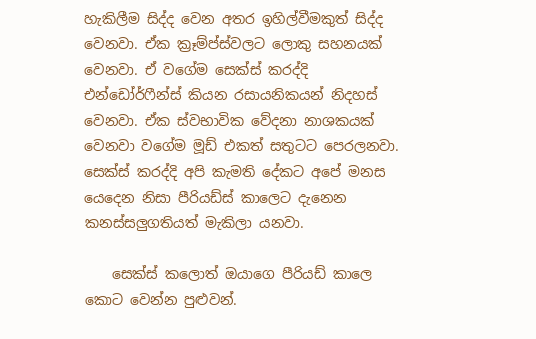හැකිලීම සිද්ද වෙන අතර ඉහිල්වීමකුත් සිද්ද වෙනවා. ඒක ක්‍රෑම්ප්ස්වලට ලොකු සහනයක් වෙනවා. ඒ වගේම සෙක්ස් කරද්දි එන්ඩෝර්ෆීන්ස් කියන රසායනිකයන් නිදහස් වෙනවා. ඒක ස්වභාවික වේදනා නාශකයක් වෙනවා වගේම මූඩ් එකත් සතුටට පෙරලනවා. සෙක්ස් කරද්දි අපි කැමති දේකට අපේ මනස යෙදෙන නිසා පීරියඩ්ස් කාලෙට දැනෙන කනස්සලුගතියත් මැකිලා යනවා.

    සෙක්ස් කලොත් ඔයාගෙ පීරියඩ් කාලෙ කොට වෙන්න පුළුවන්.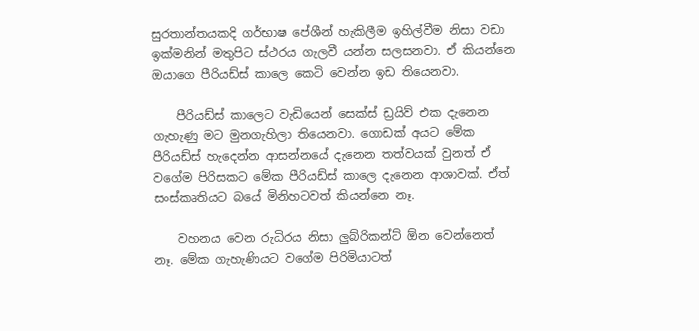සුරතාන්තයකදි ගර්භාෂ පේශීන් හැකිලීම ඉහිල්වීම නිසා වඩා ඉක්මනින් මතුපිට ස්ථරය ගැලවී යන්න සලසනවා. ඒ කියන්නෙ ඔයාගෙ පීරියඩ්ස් කාලෙ කෙටි වෙන්න ඉඩ තියෙනවා.

    පීරියඩ්ස් කාලෙට වැඩියෙන් සෙක්ස් ඩ්‍රයිව් එක දැනෙන ගැහැණු මට මුනගැහිලා තියෙනවා. ගොඩක් අයට මේක පීරියඩ්ස් හැදෙන්න ආසන්නයේ දැනෙන තත්වයක් වුනත් ඒ වගේම පිරිසකට මේක පීරියඩ්ස් කාලෙ දැනෙන ආශාවක්. ඒත් සංස්කෘතියට බයේ මිනිහටවත් කියන්නෙ නෑ.

    වහනය වෙන රුධිරය නිසා ලුබ්රිකන්ට් ඕන වෙන්නෙත් නෑ. මේක ගැහැණියට වගේම පිරිමියාටත්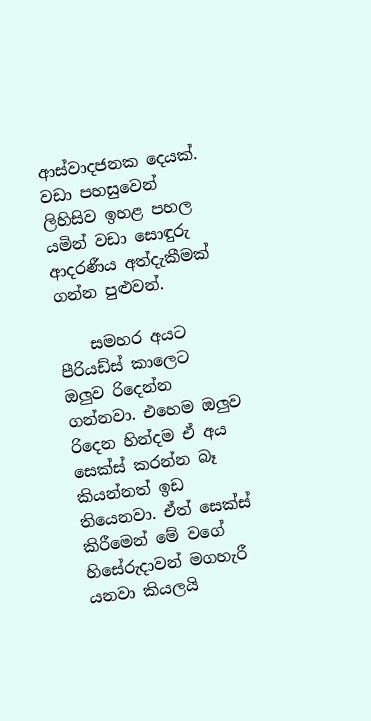ආස්වාදජනක දෙයක්. වඩා පහසුවෙන් ලිහිසිව ඉහළ පහල යමින් වඩා සොඳුරු ආදරණීය අත්දැකීමක් ගන්න පුළුවන්.

    සමහර අයට පීරියඩ්ස් කාලෙට ඔලුව රිදෙන්න ගන්නවා. එහෙම ඔලුව රිදෙන හින්දම ඒ අය සෙක්ස් කරන්න බෑ කියන්නත් ඉඩ තියෙනවා. ඒත් සෙක්ස් කිරීමෙන් මේ වගේ හිසේරුදාවන් මගහැරී යනවා කියලයි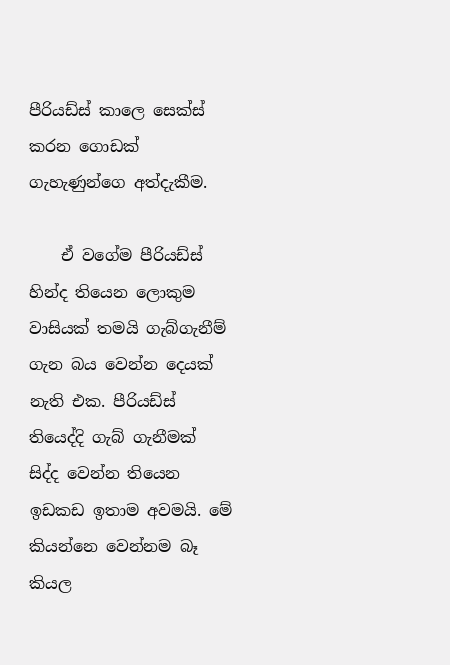පීරියඩ්ස් කාලෙ සෙක්ස් කරන ගොඩක් ගැහැණුන්ගෙ අත්දැකීම.

    ඒ වගේම පීරියඩ්ස් හින්ද තියෙන ලොකුම වාසියක් තමයි ගැබ්ගැනීම් ගැන බය වෙන්න දෙයක් නැති එක. පීරියඩ්ස් තියෙද්දි ගැබ් ගැනීමක් සිද්ද වෙන්න තියෙන ඉඩකඩ ඉතාම අවමයි. මේ කියන්නෙ වෙන්නම බෑ කියල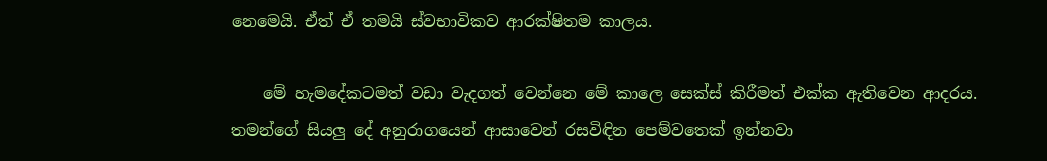නෙමෙයි. ඒත් ඒ තමයි ස්වභාවිකව ආරක්ෂිතම කාලය.

    මේ හැමදේකටමත් වඩා වැදගත් වෙන්නෙ මේ කාලෙ සෙක්ස් කිරීමත් එක්ක ඇතිවෙන ආදරය. තමන්ගේ සියලු දේ අනුරාගයෙන් ආසාවෙන් රසවිඳින පෙම්වතෙක් ඉන්නවා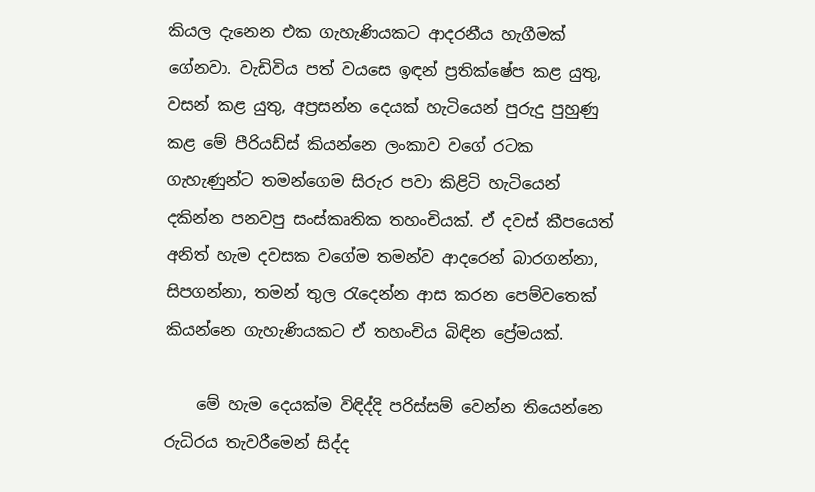කියල දැනෙන එක ගැහැණියකට ආදරනීය හැගීමක් ගේනවා. වැඩිවිය පත් වයසෙ ඉඳන් ප්‍රතික්ෂේප කළ යුතු, වසන් කළ යුතු, අප්‍රසන්න දෙයක් හැටියෙන් පුරුදු පුහුණු කළ මේ පීරියඩ්ස් කියන්නෙ ලංකාව වගේ රටක ගැහැණුන්ට තමන්ගෙම සිරුර පවා කිළිටි හැටියෙන් දකින්න පනවපු සංස්කෘතික තහංචියක්. ඒ දවස් කීප‍යෙත් අනිත් හැම දවසක වගේම තමන්ව ආදරෙන් බාරගන්නා, සිපගන්නා, තමන් තුල රැදෙන්න ආස කරන පෙම්වතෙක් කියන්නෙ ගැහැණියකට ඒ තහංචිය බිඳින ප්‍රේමයක්.

    මේ හැම දෙයක්ම විඳිද්දි පරිස්සම් වෙන්න තියෙන්නෙ රුධිරය තැවරීමෙන් සිද්ද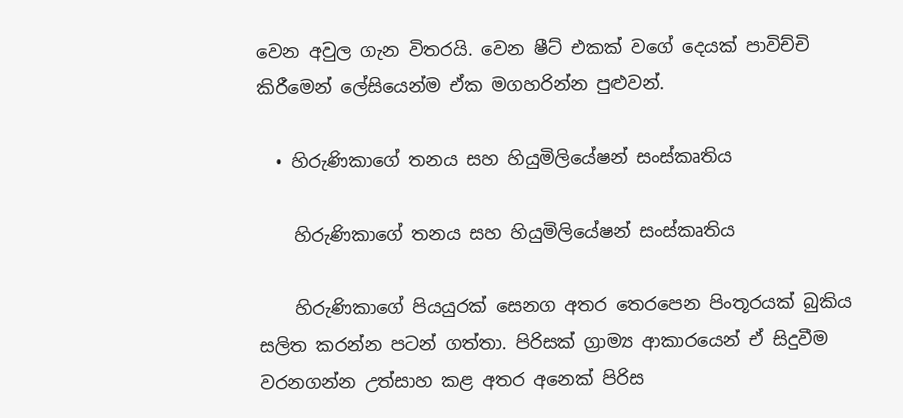වෙන අවුල ගැන විතරයි. වෙන ෂීට් එකක් වගේ දෙයක් පාවිච්චි කිරීමෙන් ලේසියෙන්ම ඒක මගහරින්න පුළුවන්.

  • හිරුණිකාගේ තනය සහ හියුමිලියේෂන් සංස්කෘතිය

    හිරුණිකාගේ තනය සහ හියුමිලියේෂන් සංස්කෘතිය

    හිරුණිකාගේ පියයුරක් සෙනග අතර තෙරපෙන පිංතූරයක් බුකිය සලිත කරන්න පටන් ගත්තා. පිරිසක් ග්‍රාම්‍ය ආකාරයෙන් ඒ සිදුවීම වරනගන්න උත්සාහ කළ අතර අනෙක් පිරිස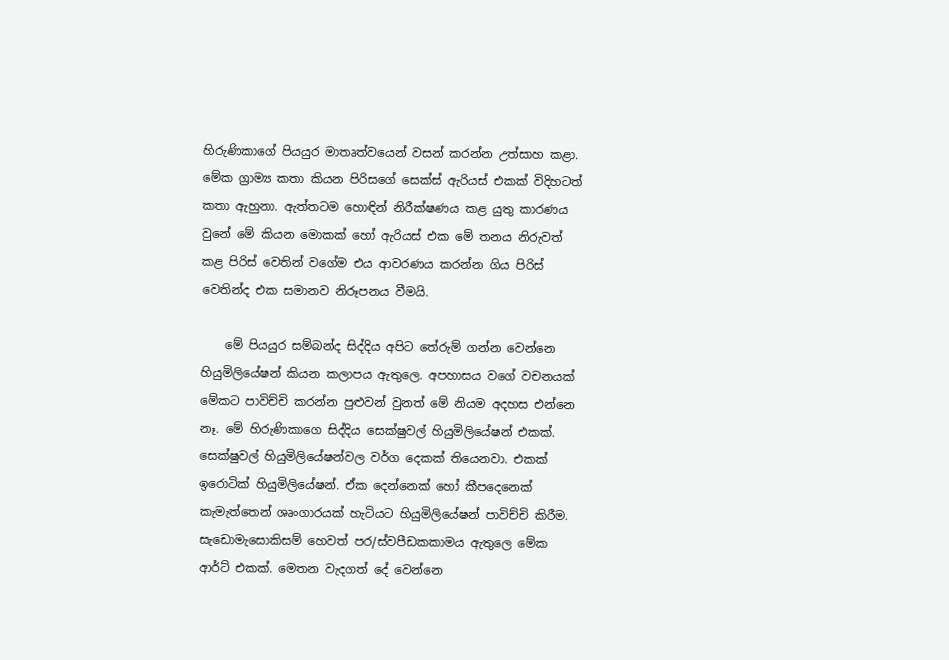හිරුණිකාගේ පියයුර මාතෘත්වයෙන් වසන් කරන්න උත්සාහ කළා. මේක ග්‍රාම්‍ය කතා කියන පිරිසගේ සෙක්ස් ඇරියස් එකක් විදිහටත් කතා ඇහුනා. ඇත්තටම හොඳින් නිරීක්ෂණය කළ යුතු කාරණය වුනේ මේ කියන මොකක් හෝ ඇරියස් එක මේ තනය නිරුවත් කළ පිරිස් වෙතින් වගේම එය ආවරණය කරන්න ගිය පිරිස් වෙතින්ද එක සමානව නිරූපනය වීමයි.

    මේ පියයුර සම්බන්ද සිද්දිය අපිට තේරුම් ගන්න වෙන්නෙ හියුමිලියේෂන් කියන කලාපය ඇතුලෙ. අපහාසය වගේ වචනයක් මේකට පාවිච්චි කරන්න පුළුවන් වුනත් මේ නියම අදහස එන්නෙ නෑ. මේ හිරුණිකාගෙ සිද්දිය සෙක්ෂුවල් හියුමිලියේෂන් එකක්. සෙක්ෂුවල් හියුමිලියේෂන්වල වර්ග දෙකක් තියෙනවා. එකක් ඉරොටික් හියුමිලි‍යේෂන්. ඒක දෙන්නෙක් හෝ කීපදෙනෙක් කැමැත්තෙන් ශෘංගාරයක් හැටියට හියුමිලියේෂන් පාවිච්චි කිරීම. සැඩොමැසොකිසම් හෙවත් පර/ස්වපීඩකකාමය ඇතුලෙ මේක ආර්ට් එකක්. මෙතන වැදගත් දේ වෙන්නෙ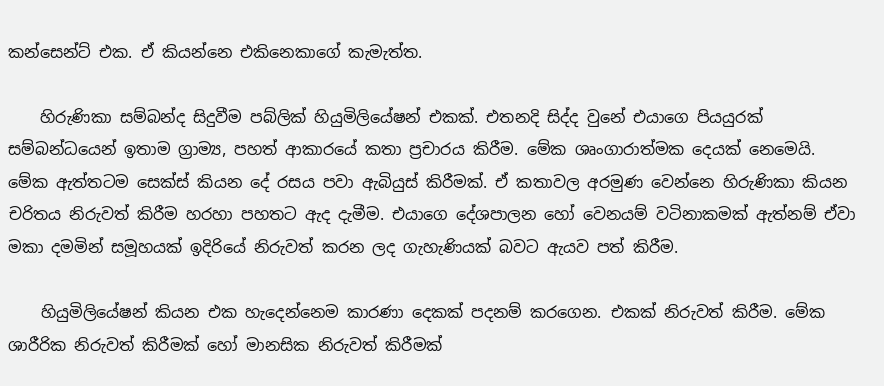කන්සෙන්ට් එක. ඒ කියන්නෙ එකිනෙකාගේ කැමැත්ත.

    හිරුණිකා සම්බන්ද සිදුවීම පබ්ලික් හියුමිලියේෂන් එකක්. එතනදි සිද්ද වුනේ එයාගෙ පියයුරක් සම්බන්ධයෙන් ඉතාම ග්‍රාම්‍ය, පහත් ආකාරයේ කතා ප්‍රචාරය කිරීම. මේක ශෘංගාරාත්මක දෙයක් නෙමෙයි. මේක ඇත්තටම සෙක්ස් කියන දේ රසය පවා ඇබියුස් කිරීමක්. ඒ කතාවල අරමුණ වෙන්නෙ හිරුණිකා කියන චරිතය නිරුවත් කිරීම හරහා පහතට ඇද දැමීම. එයාගෙ දේශපාලන හෝ වෙනයම් වටිනාකමක් ඇත්නම් ඒවා මකා දමමින් සමූහයක් ඉදිරියේ නිරුවත් කරන ලද ගැහැණියක් බවට ඇයව පත් කිරීම.

    හියුමිලියේෂන් කියන එක හැදෙන්නෙම කාරණා දෙකක් පදනම් කරගෙන. එකක් නිරුවත් කිරීම. මේක ශාරීරික නිරුවත් කිරීමක් හෝ මානසික නිරුවත් කිරීමක්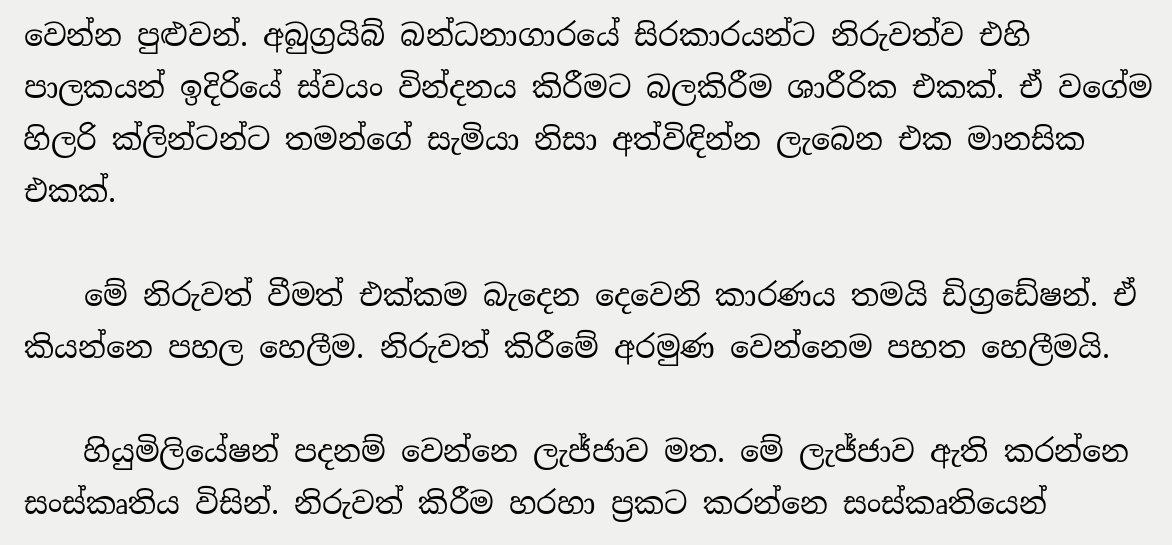වෙන්න පුළුවන්. අබුග්‍රයිබ් බන්ධනාගාරයේ සිරකාරයන්ට නිරුවත්ව එහි පාලකයන් ඉදිරියේ ස්වයං වින්දනය කිරීමට බලකිරීම ශාරීරික එකක්. ඒ වගේම හිලරි ක්ලින්ටන්ට තමන්ගේ සැමියා නිසා අත්විඳින්න ලැබෙන එක මානසික එකක්.

    මේ නිරුවත් වීමත් එක්කම බැදෙන දෙවෙනි කාරණය තමයි ඩිග්‍රඩේෂන්. ඒ කියන්නෙ පහල හෙලීම. නිරුවත් කිරීමේ අරමුණ වෙන්නෙම පහත හෙලීමයි.

    හියුමිලියේෂන් පදනම් වෙන්නෙ ලැජ්ජාව මත. මේ ලැජ්ජාව ඇති කරන්නෙ සංස්කෘතිය විසින්. නිරුවත් කිරීම හරහා ප්‍රකට කරන්නෙ සංස්කෘතියෙන්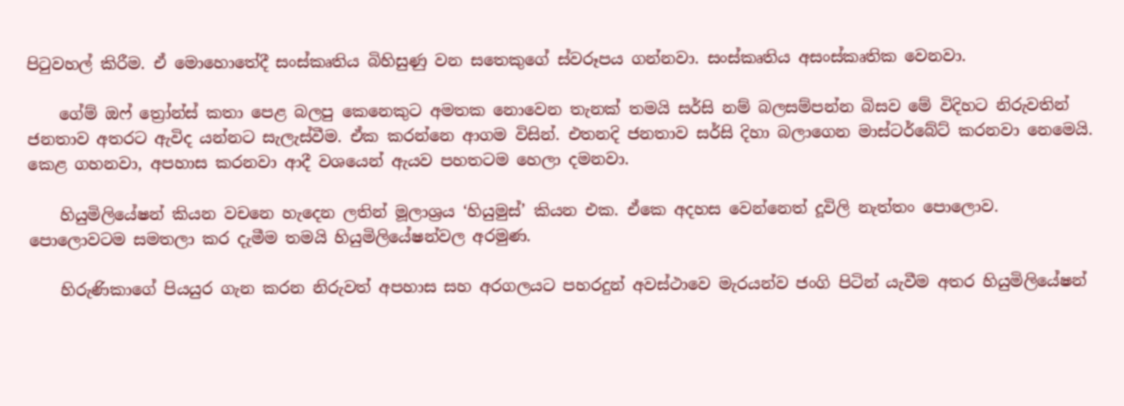පිටුවහල් කිරීම. ඒ මොහොතේදී සංස්කෘතිය බිහිසුණු වන සතෙකුගේ ස්වරූපය ගන්නවා. සංස්කෘතිය අසංස්කෘතික වෙනවා.

    ගේම් ඔෆ් ත්‍රෝන්ස් කතා පෙළ බලපු කෙනෙකුට අමතක නොවෙන තැනක් තමයි සර්සි නම් බලසම්පන්න බිසව මේ විදිහට නිරුවතින් ජනතාව අතරට ඇවිද යන්නට සැලැස්වීම. ඒක කරන්නෙ ආගම විසින්. එතනදි ජනතාව සර්සි දිහා බලාගෙන මාස්ටර්බේට් කරනවා නෙමෙයි. කෙළ ගහනවා, අපහාස කරනවා ආදී වශයෙන් ඇයව පහතටම හෙලා දමනවා.

    හියුමිලියේෂන් කියන වචනෙ හැදෙන ලතින් මූලාශ්‍රය ‘හියුමුස්’ කියන එක. ඒකෙ අදහස වෙන්නෙත් දූවිලි නැත්තං පොලොව. පොලොවටම සමතලා කර දැමීම තමයි හියුමිලියේෂන්වල අරමුණ.

    හිරුණිකාගේ පියයුර ගැන කරන නිරුවත් අපහාස සහ අරගලයට පහරදුන් අවස්ථාවෙ මැරයන්ව ජංගි පිටින් යැවීම අතර හියුමිලියේෂන්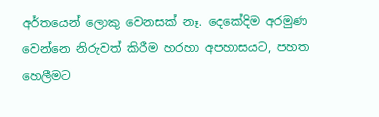අර්තයෙන් ලොකු වෙනසක් නෑ. දෙකේදිම අරමුණ වෙන්නෙ නිරුවත් කිරීම හරහා අපහාසයට, පහත හෙලීමට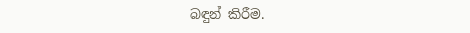බඳුන් කිරීම.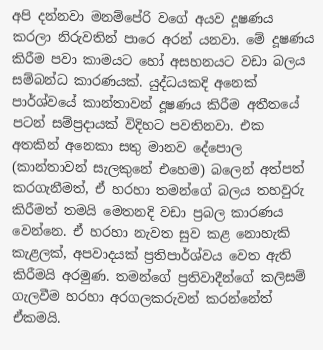අපි දන්නවා මනම්පේරි වගේ අයව දූෂණය කරලා නිරුවතින් පාරෙ අරන් යනවා. මේ දූෂණය කිරීම පවා කාමයට හෝ අසහනයට වඩා බලය සම්බන්ධ කාරණයක්. යුද්ධයකදි අනෙක් පාර්ශ්වයේ කාන්තාවන් දූෂණය කිරීම අතීතයේ පටන් සම්ප්‍රදායක් විදිහට පවතිනවා. එක අතකින් අනෙකා සතු මානව දේපොල (කාන්තාවන් සැලකුනේ එහෙම) බලෙන් අත්පත් කරගැනීමත්, ඒ හරහා තමන්ගේ බලය තහවුරු කිරීමත් තමයි මෙතනදි වඩා ප්‍රබල කාරණය වෙන්නෙ. ඒ හරහා නැවත සුව කළ නොහැකි කැළලක්, අපවාදයක් ප්‍රතිපාර්ශ්වය වෙත ඇති කිරීමයි අරමුණ. තමන්ගේ ප්‍රතිවාදීන්ගේ කලිසම් ගැලවීම හරහා අරගලකරුවන් කරන්නේත් ඒකමයි.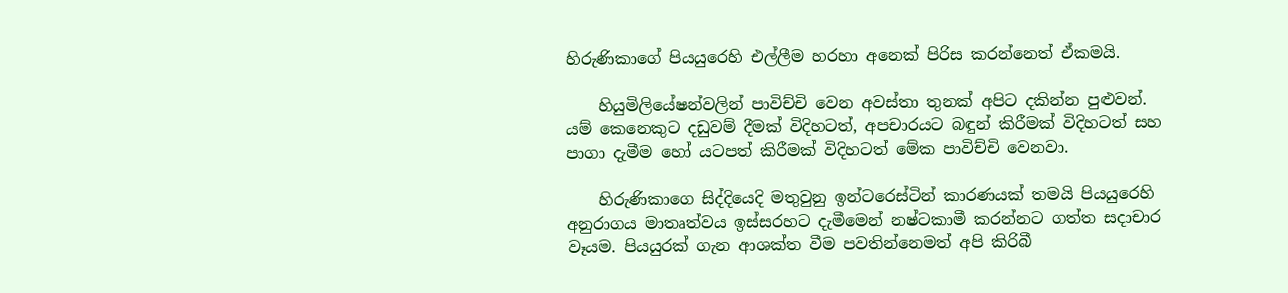හිරුණිකාගේ පියයුරෙහි එල්ලීම හරහා අනෙක් පිරිස කරන්නෙත් ඒකමයි.

    හියුමිලියේෂන්වලින් පාවිච්චි වෙන අවස්තා තුනක් අපිට දකින්න පුළුවන්. යම් කෙනෙකුට දඩුවම් දීමක් විදිහටත්, අපචාරයට බඳුන් කිරීමක් විදිහටත් සහ පාගා දැමීම හෝ යටපත් කිරීමක් විදිහටත් මේක පාවිච්චි වෙනවා.

    හිරුණිකාගෙ සිද්දියෙදි මතුවුනු ඉන්ටරෙස්ටින් කාරණයක් තමයි පියයුරෙහි අනුරාගය මාතෘත්වය ඉස්සරහට දැමීමෙන් නෂ්ටකාමී කරන්නට ගත්ත සදාචාර වෑයම. පියයුරක් ගැන ආශක්ත වීම පවතින්නෙමත් අපි කිරිබී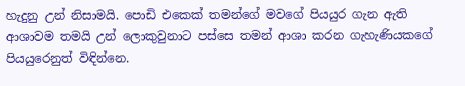හැදුනු උන් නිසාමයි. පොඩි එකෙක් තමන්ගේ මවගේ පියයුර ගැන ඇති ආශාවම තමයි උන් ලොකුවුනාට පස්සෙ තමන් ආශා කරන ගැහැණියකගේ පියයුරෙනුත් විඳින්නෙ.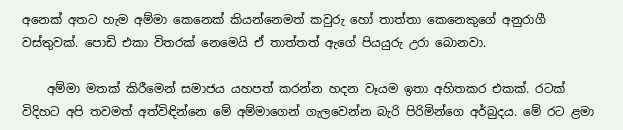අනෙක් අතට හැම අම්මා කෙනෙක් කියන්නෙමත් කවුරු හෝ තාත්තා කෙනෙකුගේ අනුරාගී වස්තුවක්. පොඩි එකා විතරක් නෙමෙයි ඒ තාත්තත් ඇගේ පියයුරු උරා බොනවා.

    අම්මා මතක් කිරීමෙන් සමාජය යහපත් කරන්න හදන වෑයම ඉතා අහිතකර එකක්. රටක් විදිහට අපි තවමත් අත්විඳින්නෙ මේ අම්මාගෙන් ගැලවෙන්න බැරි පිරිමින්ගෙ අර්බුදය. මේ රට ළමා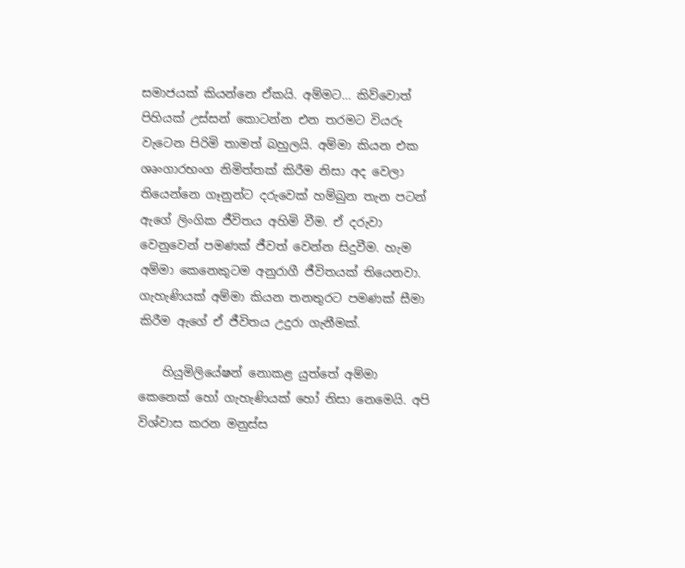සමාජයක් කියන්නෙ ඒකයි. අම්මට… කිව්වොත් පිහියක් උස්සන් කොටන්න එන තරමට වියරු වැටෙන පිරිමි තාමත් බහුලයි. අම්මා කියන එක ශෘංගාරභංග නිමිත්තක් කිරීම නිසා අද වෙලා තියෙන්නෙ ගෑනුන්ට දරුවෙක් හම්බුන තැන පටන් ඇගේ ලිංගික ජීවිතය අහිමි වීම. ඒ දරුවා වෙනුවෙන් පමණක් ජීවත් වෙන්න සිදුවීම. හැම අම්මා කෙනෙකුටම අනුරාගී ජීවිතයක් තියෙනවා. ගැහැණියක් අම්මා කියන තනතුරට පමණක් සීමා කිරීම ඇගේ ඒ ජීවිතය උදුරා ගැනීමක්.

    හියුමිලියේෂන් නොකළ යුත්තේ අම්මා කෙනෙක් හෝ ගැහැණියක් හෝ නිසා නෙමෙයි. අපි විශ්වාස කරන මනුස්ස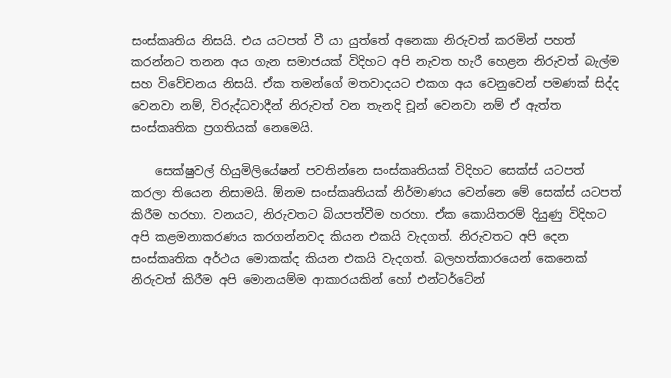සංස්කෘතිය නිසයි. එය යටපත් වී යා යුත්තේ අනෙකා නිරුවත් කරමින් පහත් කරන්නට තනන අය ගැන සමාජයක් විදිහට අපි නැවත හැරී හෙළන නිරුවත් බැල්ම සහ විවේචනය නිසයි. ඒක තමන්ගේ මතවාදයට එකග අය වෙනුවෙන් පමණක් සිද්ද වෙනවා නම්, විරුද්ධවාදීන් නිරුවත් වන තැනදි චූන් වෙනවා නම් ඒ ඇත්ත සංස්කෘතික ප්‍රගතියක් නෙමෙයි.

    සෙක්ෂුවල් හියුමිලියේෂන් පවතින්නෙ සංස්කෘතියක් විදිහට සෙක්ස් යටපත් කරලා තියෙන නිසාමයි. ඕනම සංස්කෘතියක් නිර්මාණය වෙන්නෙ මේ සෙක්ස් යටපත් කිරීම හරහා. වනයට, නිරුවතට බියපත්වීම හරහා. ඒක කොයිතරම් දියුණු විදිහට අපි කළමනාකරණය කරගන්නවද කියන එකයි වැදගත්. නිරුවතට අපි දෙන සංස්කෘතික අර්ථය මොකක්ද කියන එකයි වැදගත්. බලහත්කාරයෙන් කෙනෙක් නිරුවත් කිරීම අපි මොනයම්ම ආකාරයකින් හෝ එන්ටර්ටේන්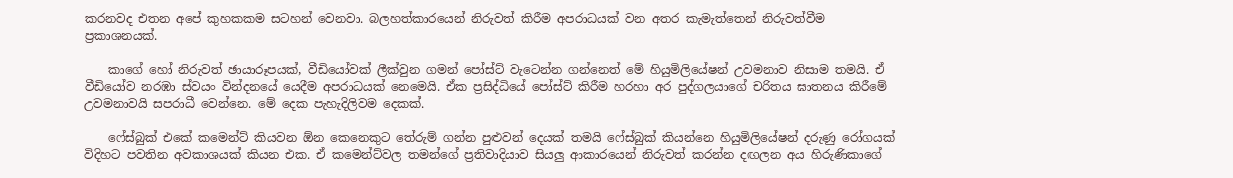කරනවද එතන අපේ කුහකකම සටහන් වෙනවා. බලහත්කාරයෙන් නිරුවත් කිරීම අපරාධයක් වන අතර කැමැත්තෙන් නිරුවත්වීම ප්‍රකාශනයක්.

    කාගේ හෝ නිරුවත් ඡායාරූපයක්, වීඩියෝවක් ලීක්වුන ගමන් පෝස්ට් වැටෙන්න ගන්නෙත් මේ හියුමිලියේෂන් උවමනාව නිසාම තමයි. ඒ වීඩියෝව නරඹා ස්වයං වින්දනයේ යෙදීම අපරාධයක් නෙමෙයි. ඒක ප්‍රසිද්ධියේ පෝස්ට් කිරීම හරහා අර පුද්ගලයාගේ චරිතය ඝාතනය කිරීමේ උවමනාවයි සපරාධී වෙන්නෙ. මේ දෙක පැහැදිලිවම දෙකක්.

    ෆේස්බුක් එකේ කමෙන්ට් කියවන ඕන කෙනෙකුට තේරුම් ගන්න පුළුවන් දෙයක් තමයි ෆේස්බුක් කියන්නෙ හියුමිලියේෂන් දරුණු රෝගයක් විදිහට පවතින අවකාශයක් කියන එක. ඒ කමෙන්ට්වල තමන්ගේ ප්‍රතිවාදියාව සියලු ආකාරයෙන් නිරුවත් කරන්න දඟලන අය හිරුණිකාගේ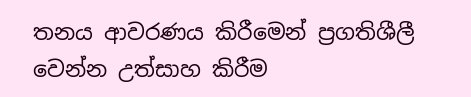තනය ආවරණය කිරීමෙන් ප්‍රගතිශීලී වෙන්න උත්සාහ කිරීම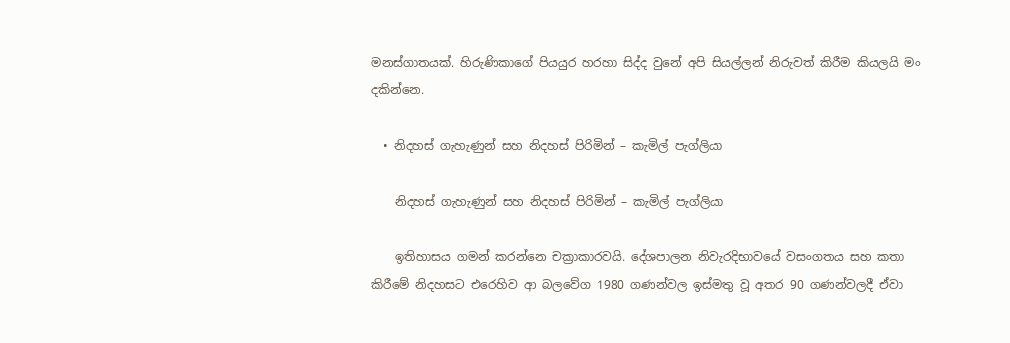මනස්ගාතයක්. හිරුණිකාගේ පියයුර හරහා සිද්ද වුනේ අපි සියල්ලන් නිරුවත් කිරීම කියලයි මං දකින්නෙ.

  • නිදහස් ගැහැණුන් සහ නිදහස් පිරිමින් – කැමිල් පැග්ලියා

    නිදහස් ගැහැණුන් සහ නිදහස් පිරිමින් – කැමිල් පැග්ලියා

    ඉතිහාසය ගමන් කරන්නෙ චක්‍රාකාරවයි. දේශපාලන නිවැරදිභාවයේ වසංගතය සහ කතා කිරීමේ නිදහසට එරෙහිව ආ බලවේග 1980 ගණන්වල ඉස්මතු වූ අතර 90 ගණන්වලදී ඒවා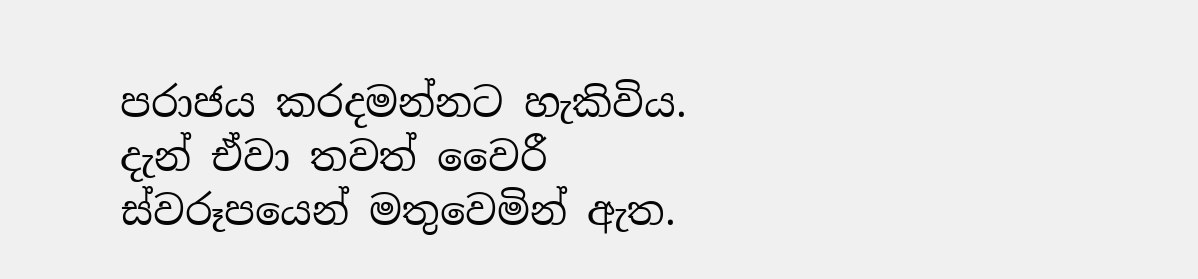පරාජය කරදමන්නට හැකිවිය. දැන් ඒවා තවත් වෛරී ස්වරූපයෙන් මතුවෙමින් ඇත.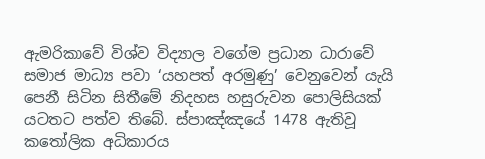ඇමරිකාවේ විශ්ව විද්‍යාල වගේම ප්‍රධාන ධාරාවේ සමාජ මාධ්‍ය පවා ‘යහපත් අරමුණු’ වෙනුවෙන් යැයි පෙනී සිටින සිතීමේ නිදහස හසුරුවන පොලිසියක් යටතට පත්ව තිබේ. ස්පාඤ්ඤයේ 1478 ඇතිවූ කතෝලික අධිකාරය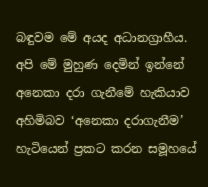බඳුවම මේ අයද අධානග්‍රාහීය. අපි මේ මුහුණ දෙමින් ඉන්නේ අනෙකා දරා ගැනීමේ හැකියාව අහිමිබව ‘අනෙකා දරාගැනීම’ හැටියෙන් ප්‍රකට කරන සමූහයේ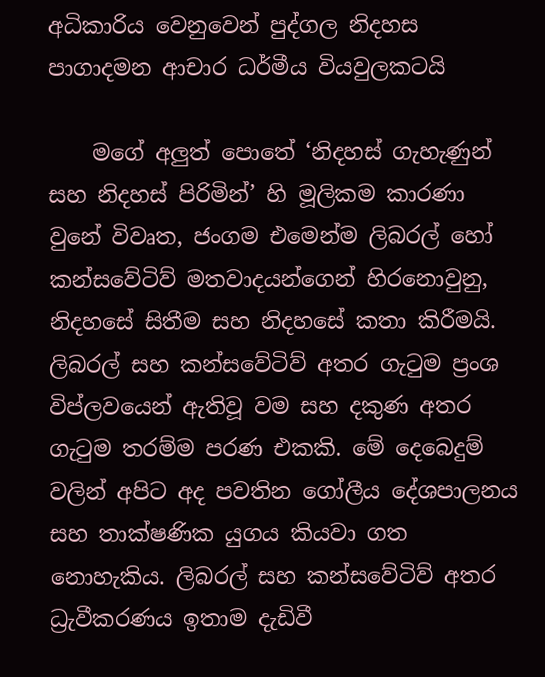අධිකාරිය වෙනුවෙන් පුද්ගල නිදහස පාගාදමන ආචාර ධර්මීය වියවුලකටයි

    මගේ අලුත් පොතේ ‘නිදහස් ගැහැණුන් සහ නිදහස් පිරිමින්’ හි මූලිකම කාරණා වුනේ විවෘත, ජංගම එමෙන්ම ලිබරල් හෝ කන්සවේටිව් මතවාදයන්ගෙන් හිරනොවුනු, නිදහසේ සිතීම සහ නිදහසේ කතා කිරීමයි. ලිබරල් සහ කන්සවේටිව් අතර ගැටුම ප්‍රංශ විප්ලවයෙන් ඇතිවූ වම සහ දකුණ අතර ගැටුම තරම්ම පරණ එකකි. මේ දෙබෙදුම් වලින් අපිට අද පවතින ගෝලීය දේශපාලනය සහ තාක්ෂණික යුගය කියවා ගත නොහැකිය. ලිබරල් සහ කන්සවේටිව් අතර ධ්‍රැවීකරණය ඉතාම දැඩිවී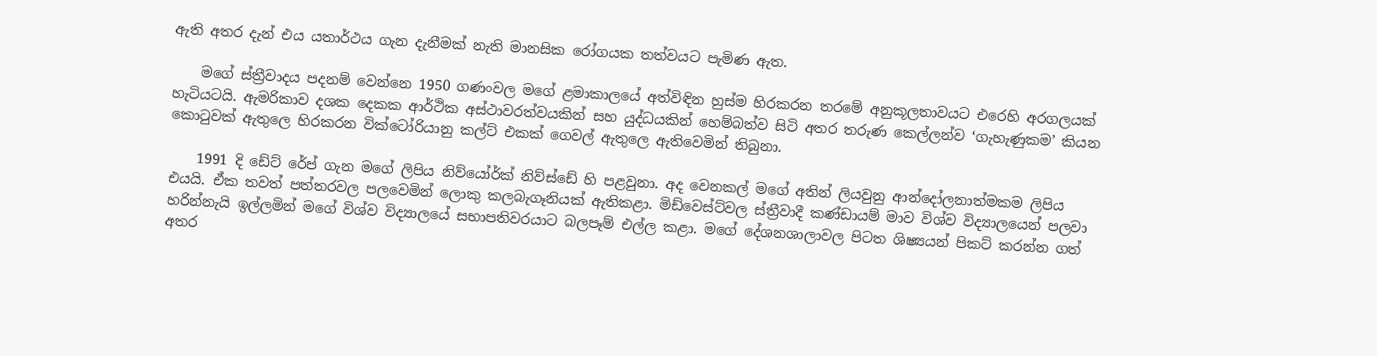ඇති අතර දැන් එය යතාර්ථය ගැන දැනීමක් නැති මානසික රෝගයක තත්වයට පැමිණ ඇත.

    මගේ ස්ත්‍රීවාදය පදනම් වෙන්නෙ 1950 ගණංවල මගේ ළමාකාලයේ අත්විඳින හුස්ම හිරකරන තරමේ අනුකූලතාවයට එරෙහි අරගලයක් හැටියටයි. ඇමරිකාව දශක දෙකක ආර්ථික අස්ථාවරත්වයකින් සහ යුද්ධයකින් හෙම්බත්ව සිටි අතර තරුණ කෙල්ලන්ව ‘ගැහැණුකම’ කියන කොටුවක් ඇතුලෙ හිරකරන වික්ටෝරියානු කල්ට් එකක් ගෙවල් ඇතුලෙ ඇතිවෙමින් තිබුනා.

    1991 දි ඩේට් රේප් ගැන මගේ ලිපිය නිව්යෝර්ක් නිව්ස්ඩේ හි පළවුනා. අද වෙනකල් මගේ අතින් ලියවුනු ආන්දෝලනාත්මකම ලිපිය එයයි. ඒක තවත් පත්තරවල පලවෙමින් ලොකු කලබැගෑනියක් ඇතිකළා. මිඩ්වෙස්ට්වල ස්ත්‍රීවාදී කණ්ඩායම් මාව විශ්ව විද්‍යාලයෙන් පලවා හරින්නැයි ඉල්ලමින් මගේ විශ්ව විද්‍යාලයේ සභාපතිවරයාට බලපෑම් එල්ල කළා. මගේ දේශනශාලාවල පිටත ශිෂ්‍යයන් පිකට් කරන්න ගත් අතර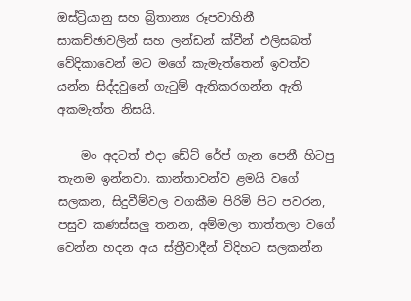ඔස්ට්‍රියානු සහ බ්‍රිතාන්‍ය රූපවාහිනී සාකච්ඡාවලින් සහ ලන්ඩන් ක්වීන් එලිසබත් වේදිකාවෙන් මට මගේ කැමැත්තෙන් ඉවත්ව යන්න සිද්දවුනේ ගැටුම් ඇතිකරගන්න ඇති අකමැත්ත නිසයි.

    මං අදටත් එදා ඩේට් රේප් ගැන පෙනී හිටපු තැනම ඉන්නවා. කාන්තාවන්ව ළමයි වගේ සලකන, සිදුවීම්වල වගකීම පිරිමි පිට පවරන, පසුව කණස්සලු තනන, අම්මලා තාත්තලා වගේ වෙන්න හදන අය ස්ත්‍රීවාදීන් විදිහට සලකන්න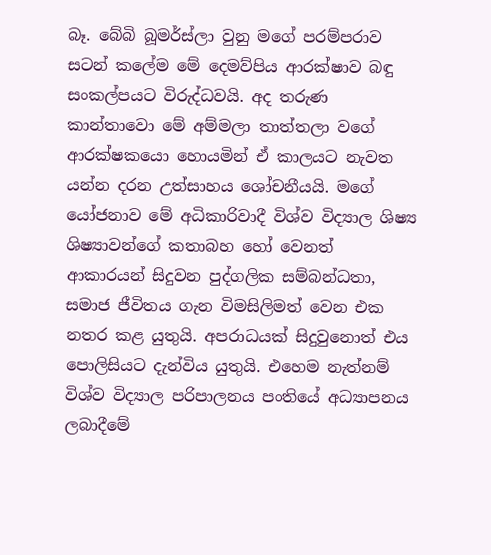බෑ. බේබි බූමර්ස්ලා වුනු මගේ පරම්පරාව සටන් කලේම මේ දෙමව්පිය ආරක්ෂාව බඳු සංකල්පයට විරුද්ධවයි. අද තරුණ කාන්තාවො මේ අම්මලා තාත්තලා වගේ ආරක්ෂකයො හොයමින් ඒ කාලයට නැවත යන්න දරන උත්සාහය ශෝචනීයයි. මගේ යෝජනාව මේ අධිකාරිවාදී විශ්ව විද්‍යාල ශිෂ්‍ය ශිෂ්‍යාවන්ගේ කතාබහ හෝ වෙනත් ආකාරයන් සිදුවන පුද්ගලික සම්බන්ධතා, සමාජ ජීවිතය ගැන විමසිලිමත් වෙන එක නතර කළ යුතුයි. අපරාධයක් සිදුවුනොත් එය පොලිසියට දැන්විය යුතුයි. එහෙම නැත්නම් විශ්ව විද්‍යාල පරිපාලනය පංතියේ අධ්‍යාපනය ලබාදීමේ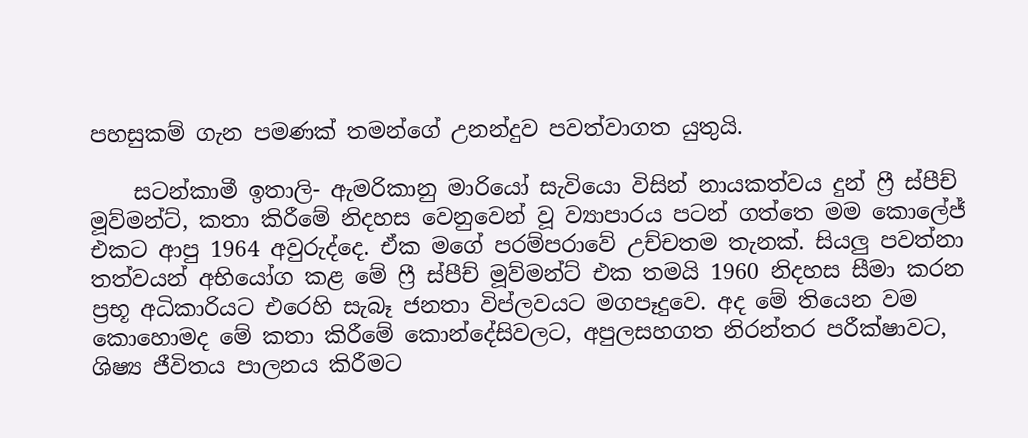පහසුකම් ගැන පමණක් තමන්ගේ උනන්දුව පවත්වාගත යුතුයි.

    සටන්කාමී ඉතාලි- ඇමරිකානු මාරියෝ සැවියො විසින් නායකත්වය දුන් ෆ්‍රී ස්පීච් මූව්මන්ට්, කතා කිරීමේ නිදහස වෙනුවෙන් වූ ව්‍යාපාරය පටන් ගත්තෙ මම කොලේජ් එකට ආපු 1964 අවුරුද්දෙ. ඒක මගේ පරම්පරාවේ උච්චතම තැනක්. සියලු පවත්නා තත්වයන් අභියෝග කළ මේ ෆ්‍රී ස්පීච් මූව්මන්ට් එක තමයි 1960 නිදහස සීමා කරන ප්‍රභූ අධිකාරියට එරෙහි සැබෑ ජනතා විප්ලවයට මගපෑදුවෙ. අද මේ තියෙන වම කොහොමද මේ කතා කිරීමේ කොන්දේසිවලට, අපුලසහගත නිරන්තර පරීක්ෂාවට, ශිෂ්‍ය ජීවිතය පාලනය කිරීමට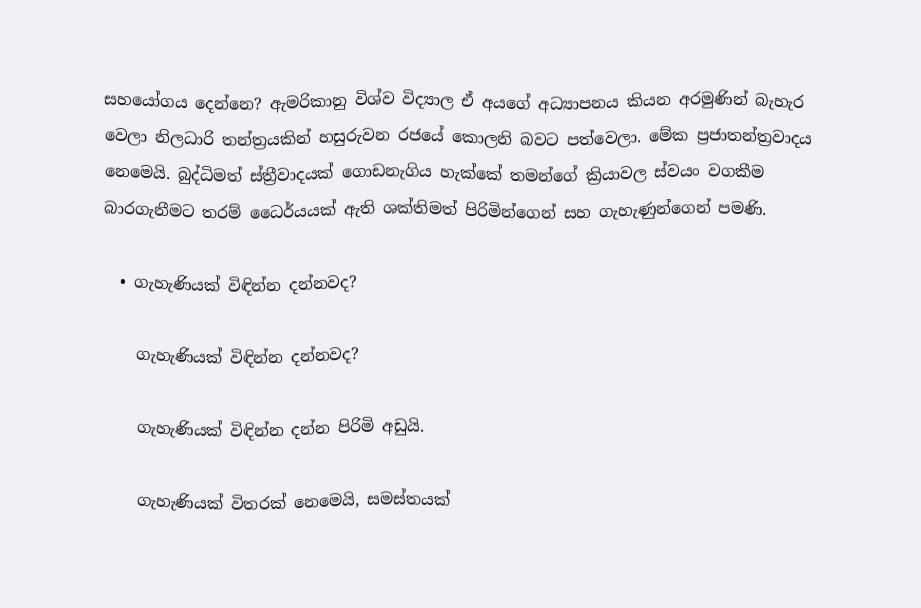සහයෝගය දෙන්නෙ? ඇමරිකානු විශ්ව විද්‍යාල ඒ අයගේ අධ්‍යාපනය කියන අරමුණින් බැහැර වෙලා නිලධාරි තන්ත්‍රයකින් හසුරුවන රජයේ කොලනි බවට පත්වෙලා. මේක ප්‍රජාතන්ත්‍රවාදය නෙමෙයි. බුද්ධිමත් ස්ත්‍රීවාදයක් ගොඩනැගිය හැක්කේ තමන්ගේ ක්‍රියාවල ස්වයං වගකීම බාරගැනීමට තරම් ධෛර්යයක් ඇති ශක්තිමත් පිරිමින්ගෙන් සහ ගැහැණුන්ගෙන් පමණි.

  • ගැහැණියක් විඳින්න දන්නවද?

    ගැහැණියක් විඳින්න දන්නවද?

    ගැහැණියක් විඳින්න දන්න පිරිමි අඩුයි.

    ගැහැණියක් විතරක් නෙමෙයි, සමස්තයක්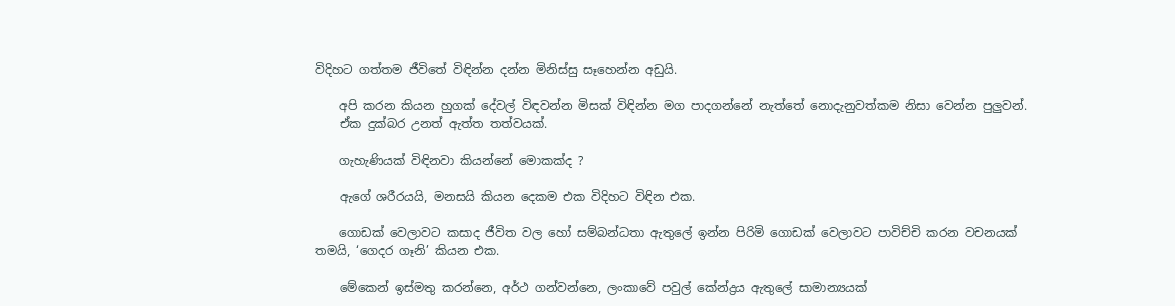විදිහට ගත්තම ජීවිතේ විඳින්න දන්න මිනිස්සු සෑහෙන්න අඩුයි.

    අපි කරන කියන හුගක් දේවල් විඳවන්න මිසක් විඳින්න මග පාදගන්නේ නැත්තේ නොදැනුවත්කම නිසා වෙන්න පුලුවන්.
    ඒක දුක්බර උනත් ඇත්ත තත්වයක්.

    ගැහැණියක් විඳිනවා කියන්නේ මොකක්ද ?

    ඇගේ ශරීරයයි, මනසයි කියන දෙකම එක විදිහට විඳින එක.

    ගොඩක් වෙලාවට කසාද ජීවිත වල හෝ සම්බන්ධතා ඇතුලේ ඉන්න පිරිමි ගොඩක් වෙලාවට පාවිච්චි කරන වචනයක් තමයි, ‘ගෙදර ගෑනි’ කියන එක.

    මේකෙන් ඉස්මතු කරන්නෙ, අර්ථ ගන්වන්නෙ, ලංකාවේ පවුල් කේන්ද්‍රය ඇතුලේ සාමාන්‍යයක්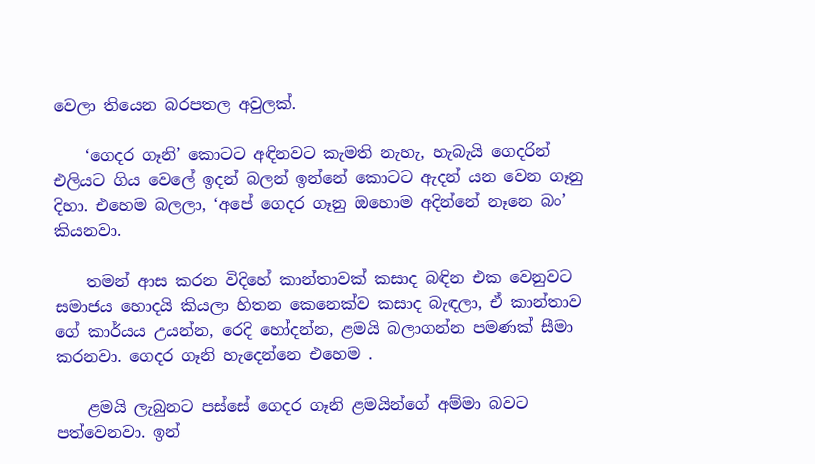වෙලා තියෙන බරපතල අවුලක්.

    ‘ගෙදර ගෑනි’ කොටට අඳිනවට කැමති නැහැ, හැබැයි ගෙදරින් එලියට ගිය වෙලේ ඉදන් බලන් ඉන්නේ කොටට ඇදන් යන වෙන ගෑනු දිහා. එහෙම බලලා, ‘අපේ ගෙදර ගෑනු ඔහොම අදින්නේ නෑනෙ බං’ කියනවා.

    තමන් ආස කරන විදිහේ කාන්තාවක් කසාද බඳින එක වෙනුවට සමාජය හොදයි කියලා හිතන කෙනෙක්ව කසාද බැඳලා, ඒ කාන්තාව ගේ කාර්යය උයන්න, රෙදි හෝදන්න, ළමයි බලාගන්න පමණක් සීමා කරනවා. ගෙදර ගෑනි හැදෙන්නෙ එහෙම .

    ළමයි ලැබුනට පස්සේ ගෙදර ගෑනි ළමයින්ගේ අම්මා බවට පත්වෙනවා. ඉන්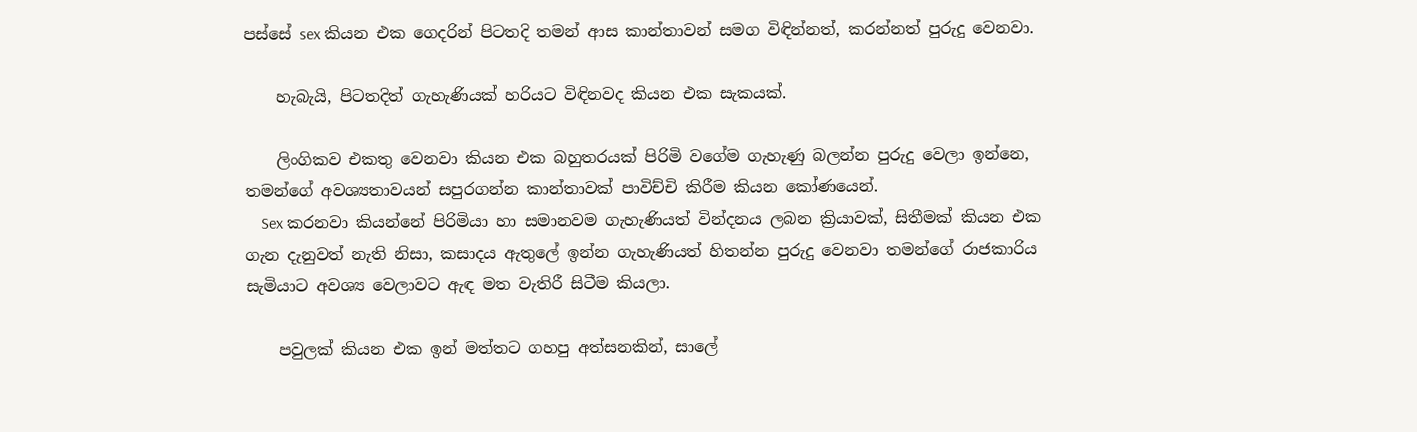පස්සේ sex කියන එක ගෙදරින් පිටතදි තමන් ආස කාන්තාවන් සමග විඳින්නත්, කරන්නත් පුරුදු වෙනවා.

    හැබැයි, පිටතදිත් ගැහැණියක් හරියට විඳිනවද කියන එක සැකයක්.

    ලිංගිකව එකතු වෙනවා කියන එක බහුතරයක් පිරිමි වගේම ගැහැණු බලන්න පුරුදු වෙලා ඉන්නෙ, තමන්ගේ අවශ්‍යතාවයන් සපුරගන්න කාන්තාවක් පාවිච්චි කිරීම කියන කෝණයෙන්.
    Sex කරනවා කියන්නේ පිරිමියා හා සමානවම ගැහැණියත් වින්දනය ලබන ක්‍රියාවක්, සිතීමක් කියන එක ගැන දැනුවත් නැති නිසා, කසාදය ඇතුලේ ඉන්න ගැහැණියත් හිතන්න පුරුදු වෙනවා තමන්ගේ රාජකාරිය සැමියාට අවශ්‍ය වෙලාවට ඇ‍ඳ මත වැතිරී සිටීම කියලා.

    පවුලක් කියන එක ඉන් මත්තට ගහපු අත්සනකින්, සාලේ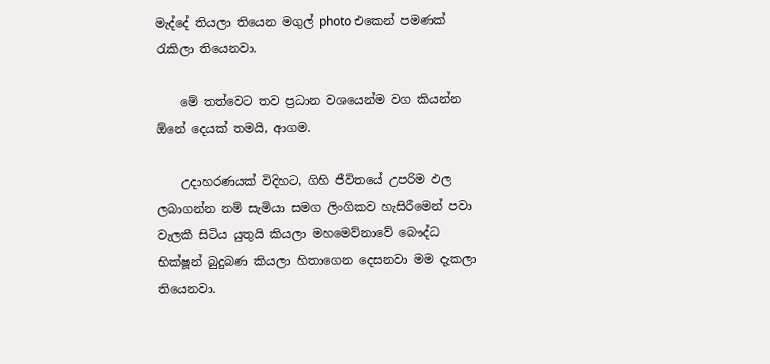මැද්දේ තියලා තියෙන මගුල් photo එකෙන් පමණක් රැකිලා තියෙනවා.

    මේ තත්වෙට තව ප්‍රධාන වශයෙන්ම වග කියන්න ඕනේ දෙයක් තමයි, ආගම.

    උදාහරණයක් විදිහට, ගිහි ජීවිතයේ උපරිම ඵල ලබාගන්න නම් සැමියා සමග ලිංගිකව හැසිරීමෙන් පවා වැලකී සිටිය යුතුයි කියලා මහමෙව්නාවේ බෞද්ධ භික්ෂූන් බුදුබණ කියලා හිතාගෙන දෙසනවා මම දැකලා තියෙනවා.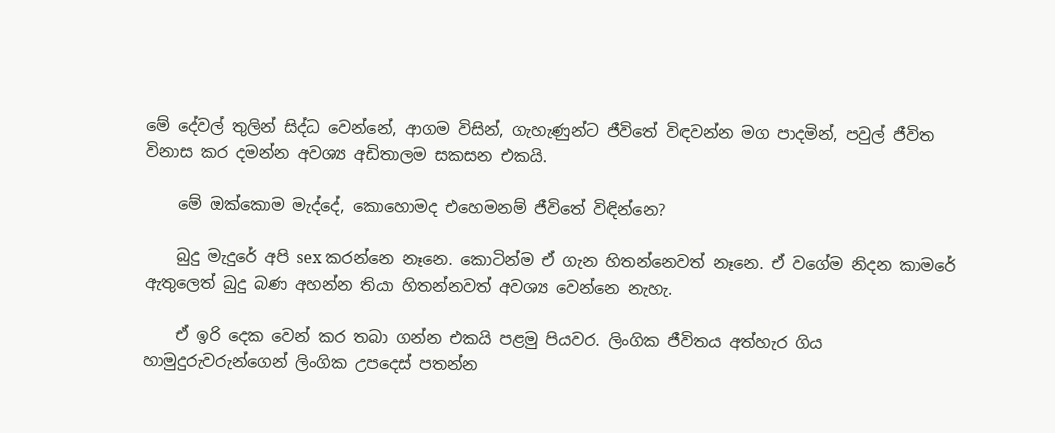මේ දේවල් තුලින් සිද්ධ වෙන්නේ, ආගම විසින්, ගැහැණුන්ට ජීවිතේ විඳවන්න මග පාදමින්, පවුල් ජීවිත විනාස කර දමන්න අවශ්‍ය අඩිතාලම සකසන එකයි.

    මේ ඔක්කොම මැද්දේ, කොහොමද එහෙමනම් ජීවිතේ විඳින්නෙ?

    බුදු මැදුරේ අපි sex කරන්නෙ නෑනෙ. කොටින්ම ඒ ගැන හිතන්නෙවත් නෑනෙ. ඒ වගේම නිදන කාමරේ ඇතුලෙත් බුදු බණ අහන්න තියා හිතන්නවත් අවශ්‍ය වෙන්නෙ නැහැ.

    ඒ ඉරි දෙක වෙන් කර තබා ගන්න එකයි පළමු පියවර. ලිංගික ජීවිතය අත්හැර ගිය හාමුදුරුවරුන්ගෙන් ලිංගික උපදෙස් පතන්න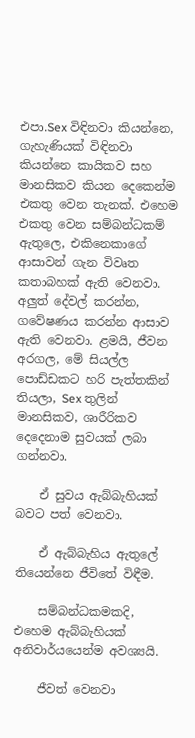එපා.Sex විඳිනවා කියන්නෙ, ගැහැණියක් විඳිනවා කියන්නෙ කායිකව සහ මානසිකව කියන දෙකෙන්ම එකතු වෙන තැනක්. එහෙම එකතු වෙන සම්බන්ධකම් ඇතුලෙ, එකිනෙකාගේ ආසාවන් ගැන විවෘත කතාබහක් ඇති වෙනවා. අලුත් දේවල් කරන්න, ගවේෂණය කරන්න ආසාව ඇති වෙනවා. ළමයි, ජීවන අරගල, මේ සියල්ල පොඩ්ඩකට හරි පැත්තකින් තියලා, Sex තුලින් මානසිකව, ශාරීරිකව දෙදෙනාම සුවයක් ලබා ගන්නවා.

    ඒ සුවය ඇබ්බැහියක් බවට පත් වෙනවා.

    ඒ ඇබ්බැහිය ඇතුලේ තියෙන්නෙ ජීවිතේ විඳීම.

    සම්බන්ධකමකදි, එහෙම ඇබ්බැහියක් අනිවාර්යයෙන්ම අවශ්‍යයි.

    ජීවත් වෙනවා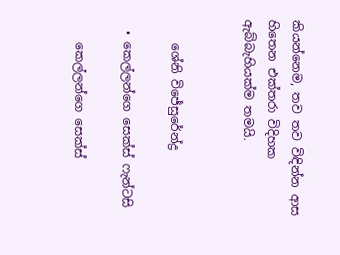කියන්නෙම, තව තව විඳින්න ආස හිතෙන එක්තරා විදිහක ඇබ්බැහියක්ම තමයි.


    ශේනි විජේසුරේන්ද්‍ර

  • කෙල්ලන්ගෙ සෙක්ස් ෆැන්‍ටසි

    කෙල්ලන්ගෙ සෙක්ස්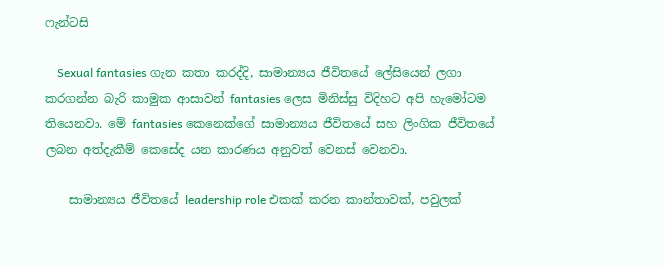ෆැන්‍ටසි

    Sexual fantasies ගැන කතා කරද්දි, සාමාන්‍යය ජීවිතයේ ලේසියෙන් ලගා කරගන්න බැරි කාමුක ආසාවන් fantasies ලෙස මිනිස්සු විදිහට අපි හැමෝටම තියෙනවා. මේ fantasies කෙනෙක්ගේ සාමාන්‍යය ජීවිතයේ සහ ලිංගික ජීවිතයේ ලබන අත්දැකීම් කෙසේද යන කාරණය අනුවත් වෙනස් වෙනවා.

    සාමාන්‍යය ජීවිතයේ leadership role එකක් කරන කාන්තාවක්, පවුලක්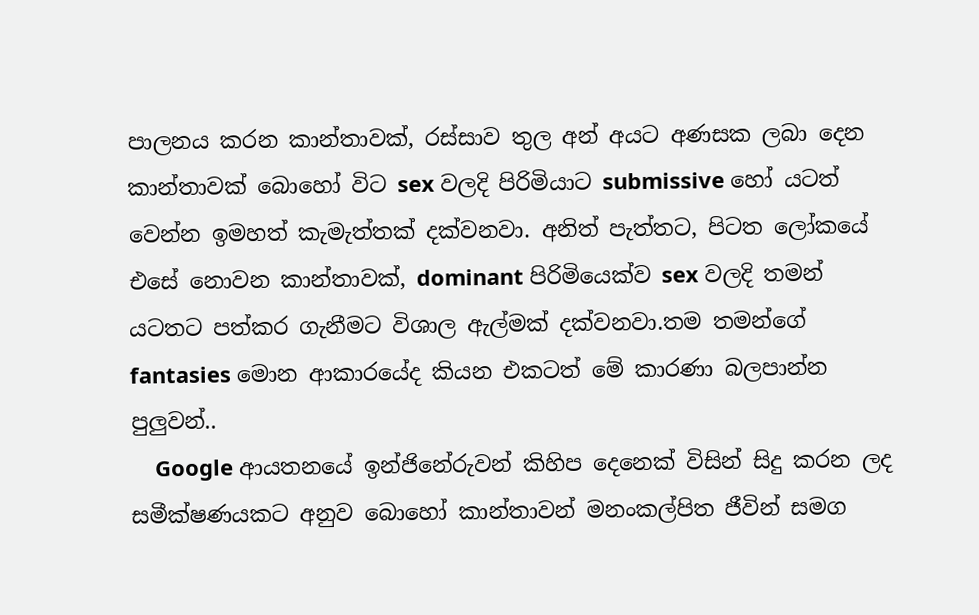පාලනය කරන කාන්තාවක්, රස්සාව තුල අන් අයට අණසක ලබා දෙන කාන්තාවක් බොහෝ විට sex වලදි පිරිමියාට submissive හෝ යටත් වෙන්න ඉමහත් කැමැත්තක් දක්වනවා. අනිත් පැත්තට, පිටත ලෝකයේ එසේ නොවන කාන්තාවක්, dominant පිරිමියෙක්ව sex වලදි තමන් යටතට පත්කර ගැනීමට විශාල ඇල්මක් දක්වනවා.තම තමන්ගේ fantasies මොන ආකාරයේද කියන එකටත් මේ කාරණා බලපාන්න පුලුවන්..
    Google ආයතනයේ ඉන්ජිනේරුවන් කිහිප දෙනෙක් විසින් සිදු කරන ලද සමීක්ෂණයකට අනුව බොහෝ කාන්තාවන් මනංකල්පිත ජීවින් සමග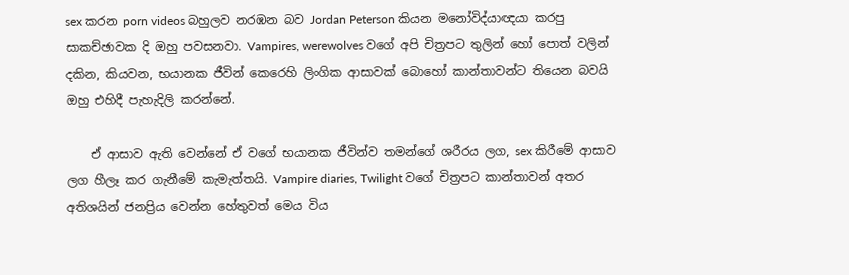sex කරන porn videos බහුලව නරඹන බව Jordan Peterson කියන මනෝවිද්යාඥයා කරපු සාකච්ඡාවක දි ඔහු පවසනවා. Vampires, werewolves වගේ අපි චිත්‍රපට තුලින් හෝ පොත් වලින් දකින, කියවන, භයානක ජීවින් කෙරෙහි ලිංගික ආසාවක් බොහෝ කාන්තාවන්ට තියෙන බවයි ඔහු එහිදී පැහැදිලි කරන්නේ.

    ඒ ආසාව ඇති වෙන්නේ ඒ වගේ භයානක ජීවින්ව තමන්ගේ ශරීරය ලග, sex කිරීමේ ආසාව ලග හීලෑ කර ගැනීමේ කැමැත්තයි. Vampire diaries, Twilight වගේ චිත්‍රපට කාන්තාවන් අතර අතිශයින් ජනප්‍රිය වෙන්න හේතුවත් මෙය විය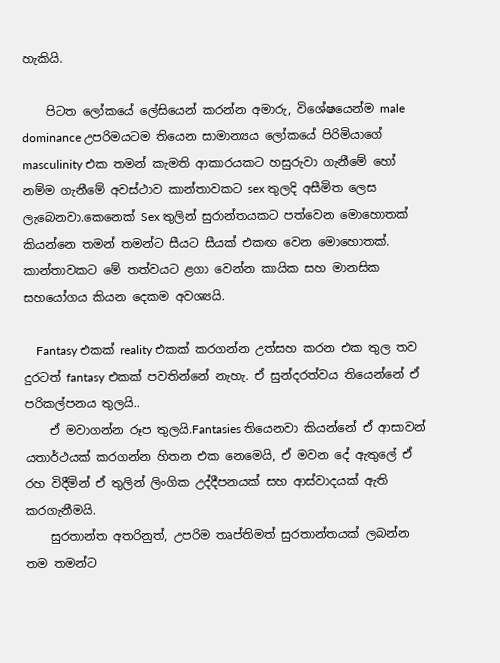හැකියි.

    පිටත ලෝකයේ ලේසියෙන් කරන්න අමාරු, විශේෂයෙන්ම male dominance උපරිමයටම තියෙන සාමාන්‍යය ලෝකයේ පිරිමියාගේ masculinity එක තමන් කැමති ආකාරයකට හසුරුවා ගැනීමේ හෝ නම්ම ගැනීමේ අවස්ථාව කාන්තාවකට sex තුලදි අසීමිත ලෙස ලැබෙනවා.කෙනෙක් Sex තුලින් සුරාන්තයකට පත්වෙන මොහොතක් කියන්නෙ තමන් තමන්ට සීයට සීයක් එකඟ වෙන මොහොතක්. කාන්තාවකට මේ තත්වයට ළගා වෙන්න කායික සහ මානසික සහයෝගය කියන දෙකම අවශ්‍යයි.

    Fantasy එකක් reality එකක් කරගන්න උත්සහ කරන එක තුල තව දුරටත් fantasy එකක් පවතින්නේ නැහැ. ඒ සුන්දරත්වය තියෙන්නේ ඒ පරිකල්පනය තුලයි..
    ඒ මවාගන්න රූප තුලයි.Fantasies තියෙනවා කියන්නේ ඒ ආසාවන් යතාර්ථයක් කරගන්න හිතන එක නෙමෙයි, ඒ මවන දේ ඇතුලේ ඒ රහ විදීමින් ඒ තුලින් ලිංගික උද්දීපනයක් සහ ආස්වාදයක් ඇති කරගැනීමයි.
    සුරතාන්ත අතරිනුත්, උපරිම තෘප්තිමත් සුරතාන්තයක් ලබන්න තම තමන්ට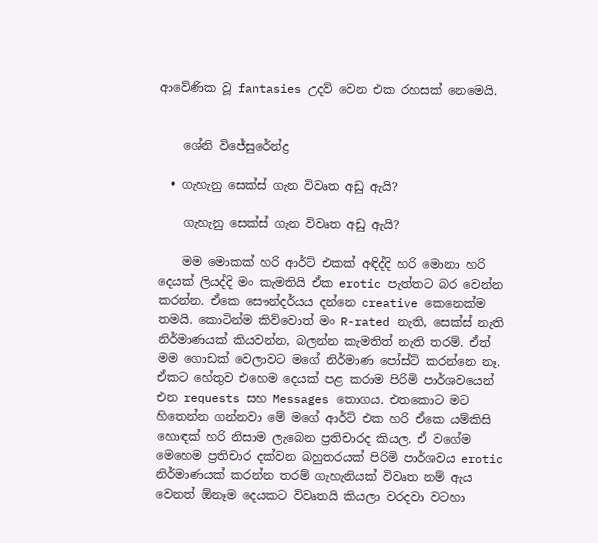ආවේණික වූ fantasies උදව් වෙන එක රහසක් නෙමෙයි.


    ශේනි විජේසුරේන්ද්‍ර

  • ගැහැනු සෙක්ස් ගැන විවෘත අඩු ඇයි?

    ගැහැනු සෙක්ස් ගැන විවෘත අඩු ඇයි?

    මම මොකක් හරි ආර්ට් එකක් අඳිද්දි හරි මොනා හරි දෙයක් ලියද්දි මං කැමතියි ඒක erotic පැත්තට බර වෙන්න කරන්න. ඒකෙ සෞන්දර්යය දන්නෙ creative කෙනෙක්ම තමයි. කොටින්ම කිව්වොත් මං R-rated නැති, සෙක්ස් නැති නිර්මාණයක් කියවන්න, බලන්න කැමතිත් නැති තරම්. ඒත් මම ගොඩක් වෙලාවට මගේ නිර්මාණ පෝස්ට් කරන්නෙ නෑ. ඒකට හේතුව එහෙම දෙයක් පළ කරාම පිරිමි පාර්ශවයෙන් එන requests සහ Messages තොගය. එතකොට මට හිතෙන්න ගන්නවා මේ මගේ ආර්ට් එක හරි ඒකෙ යම්කිසි හොඳක් හරි නිසාම ලැබෙන ප්‍රතිචාරද කියල. ඒ වගේම මෙහෙම ප්‍රතිචාර දක්වන බහුතරයක් පිරිමි පාර්ශවය erotic නිර්මාණයක් කරන්න තරම් ගැහැනියක් විවෘත නම් ඇය වෙනත් ඕනෑම දෙයකට විවෘතයි කියලා වරදවා වටහා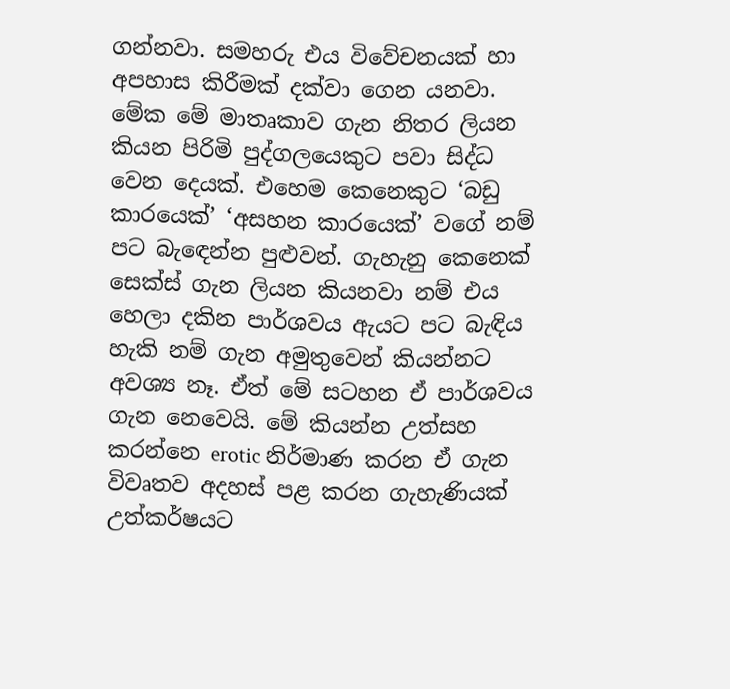ගන්නවා. සමහරු එය විවේචනයක් හා අපහාස කිරීමක් දක්වා ගෙන යනවා. මේක මේ මාතෘකාව ගැන නිතර ලියන කියන පිරිමි පුද්ගලයෙකුට පවා සිද්ධ වෙන දෙයක්. එහෙම කෙනෙකුට ‘බඩු කාරයෙක්’ ‘අසහන කාරයෙක්’ වගේ නම් පට බැඳෙන්න පුළුවන්. ගැහැනු කෙනෙක් සෙක්ස් ගැන ලියන කියනවා නම් එය හෙලා දකින පාර්ශවය ඇයට පට බැඳිය හැකි නම් ගැන අමුතුවෙන් කියන්නට අවශ්‍ය නෑ. ඒත් මේ සටහන ඒ පාර්ශවය ගැන නෙවෙයි. මේ කියන්න උත්සහ කරන්නෙ erotic නිර්මාණ කරන ඒ ගැන විවෘතව අදහස් පළ කරන ගැහැණියක්‌ උත්කර්ෂයට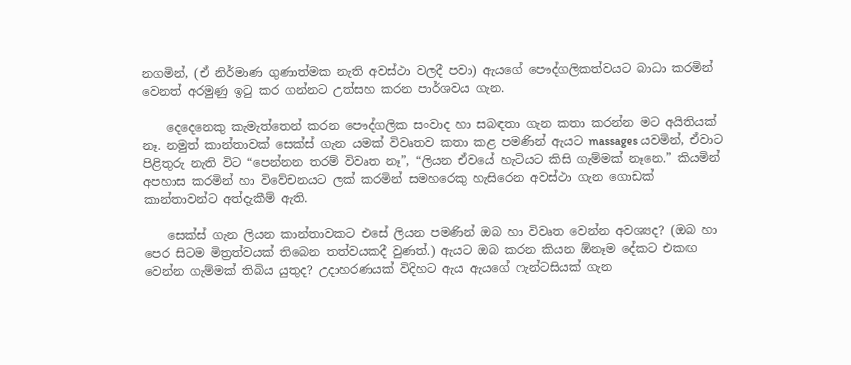නගමින්, (ඒ නිර්මාණ ගුණාත්මක නැති අවස්ථා වලදී පවා) ඇයගේ පෞද්ගලිකත්වයට බාධා කරමින් වෙනත් අරමුණු ඉටු කර ගන්නට උත්සහ කරන පාර්ශවය ගැන.

    දෙදෙනෙකු කැමැත්තෙන් කරන පෞද්ගලික සංවාද හා සබඳතා ගැන කතා කරන්න මට අයිතියක් නෑ. නමුත් කාන්තාවක් සෙක්ස් ගැන යමක් විවෘතව කතා කළ පමණින් ඇයට massages යවමින්, ඒවාට පිළිතුරු නැති විට “පෙන්නන තරම් විවෘත නෑ”, “ලියන ඒවයේ හැටියට කිසි ගැම්මක් නෑනෙ.” කියමින් අපහාස කරමින් හා විවේචනයට ලක් කරමින් සමහරෙකු හැසිරෙන අවස්ථා ගැන ගොඩක් කාන්තාවන්ට අත්දැකීම් ඇති.

    සෙක්ස් ගැන ලියන කාන්තාවකට එසේ ලියන පමණින් ඔබ හා විවෘත වෙන්න අවශ්‍යද? (ඔබ හා පෙර සිටම මිත්‍රත්වයක් තිබෙන තත්වයකදී වුණත්.) ඇයට ඔබ කරන කියන ඕනෑම දේකට එකඟ වෙන්න ගැම්මක් තිබිය යුතුද? උදාහරණයක් විදිහට ඇය ඇයගේ ෆැන්ටසියක් ගැන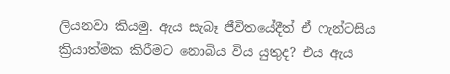ලියනවා කියමු. ඇය සැබෑ ජීවිතයේදීත් ඒ ෆැන්ටසිය ක්‍රියාත්මක කිරීමට නොබිය විය යුතුද? එය ඇය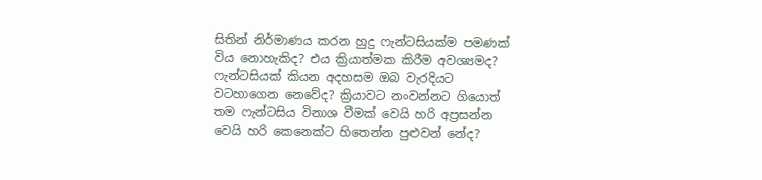සිතින් නිර්මාණය කරන හුදු ෆැන්ටසියක්ම පමණක් විය නොහැකිද? එය ක්‍රියාත්මක කිරීම අවශ්‍යමද? ෆැන්ටසියක් කියන අදහසම ඔබ වැරදියට වටහාගෙන නෙවේද? ක්‍රියාවට නංවන්නට ගියොත් තම ෆැන්ටසිය විනාශ වීමක් වෙයි හරි අප්‍රසන්න වෙයි හරි කෙනෙක්ට හිතෙන්න පුළුවන් නේද?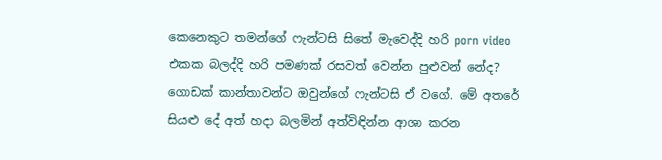කෙනෙකුට තමන්ගේ ෆැන්ටසි සිතේ මැවෙද්දි හරි porn video එකක බලද්දි හරි පමණක් රසවත් වෙන්න පුළුවන් නේද? ගොඩක් කාන්තාවන්ට ඔවුන්ගේ ෆැන්ටසි ඒ වගේ. මේ අතරේ සියළු දේ අත් හදා බලමින් අත්විඳින්න ආශා කරන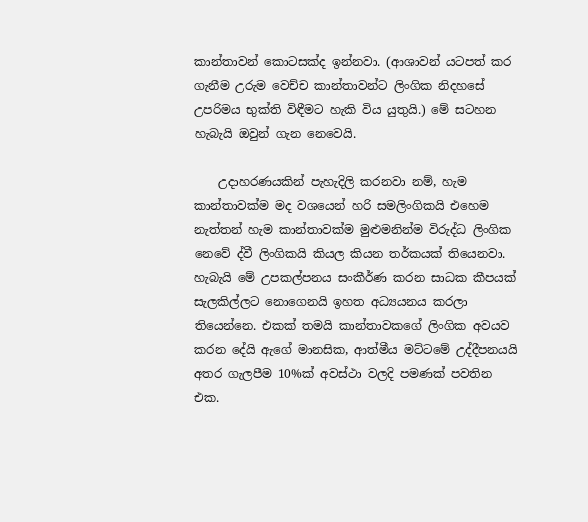කාන්තාවන් කොටසක්ද ඉන්නවා. (ආශාවන් යටපත් කර ගැනීම උරුම වෙච්ච කාන්තාවන්ට ලිංගික නිදහසේ උපරිමය භුක්ති විඳීමට හැකි විය යුතුයි.) මේ සටහන හැබැයි ඔවුන් ගැන නෙවෙයි.

    උදාහරණයකින් පැහැදිලි කරනවා නම්, හැම කාන්තාවක්ම මද වශයෙන් හරි සමලිංගිකයි එහෙම නැත්තන් හැම කාන්තාවක්ම මුළුමනින්ම විරුද්ධ ලිංගික නෙවේ ද්වී ලිංගිකයි කියල කියන තර්කයක් තියෙනවා. හැබැයි මේ උපකල්පනය සංකීර්ණ කරන සාධක කීපයක් සැලකිල්ලට නොගෙනයි ඉහත අධ්‍යයනය කරලා තියෙන්නෙ. එකක් තමයි කාන්තාවකගේ ලිංගික අවයව කරන දේයි ඇගේ මානසික, ආත්මීය මට්ටමේ උද්දීපනයයි අතර ගැලපීම 10%ක්‌ අවස්ථා වලදි පමණක් පවතින එක.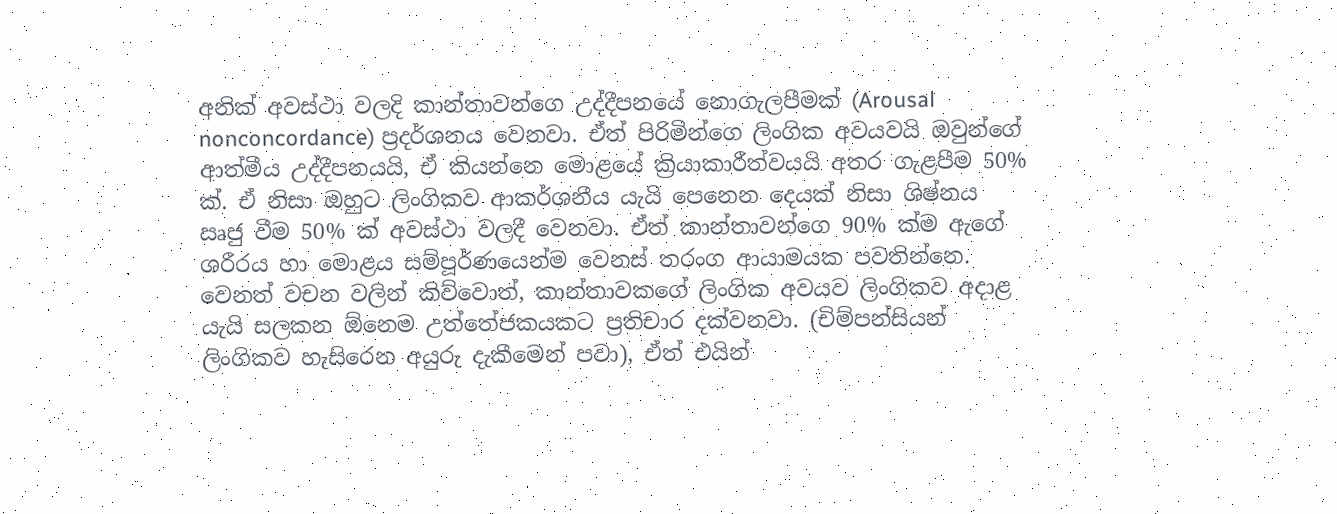අනික් අවස්ථා වලදි කාන්තාවන්ගෙ උද්දීපනයේ නොගැලපීමක් (Arousal nonconcordance) ප්‍රදර්ශනය වෙනවා. ඒත් පිරිමින්ගෙ ලිංගික අවයවයි ඔවුන්ගේ ආත්මීය උද්දීපනයයි, ඒ කියන්නෙ මොළයේ ක්‍රියාකාරීත්වයයි අතර ගැළපීම 50% ක්‌. ඒ නිසා ඔහුට ලිංගිකව ආකර්ශනීය යැයි පෙනෙන දෙයක් නිසා ශිෂ්නය ඍජු වීම 50% ක් අවස්ථා වලදී වෙනවා. ඒත් කාන්තාවන්ගෙ 90% ක්ම ඇගේ ශරීරය හා මොළය සම්පූර්ණයෙන්ම වෙනස් තරංග ආයාමයක පවතින්නෙ. වෙනත් වචන වලින් කිව්වොත්, කාන්තාවකගේ ලිංගික අවයව ලිංගිකව අදාළ යැයි සලකන ඕනෙම උත්තේජකයකට ප්‍රතිචාර දක්වනවා. (චිම්පන්සියන් ලිංගිකව හැසිරෙන අයුරු දැකීමෙන් පවා), ඒත් එයින්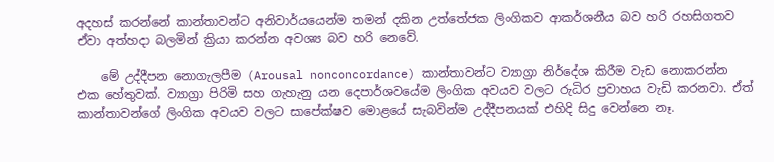අදහස් කරන්නේ කාන්තාවන්ට අනිවාර්යයෙන්ම තමන් දකින උත්තේජක ලිංගිකව ආකර්ශනීය බව හරි රහසිගතව ඒවා අත්හදා බලමින් ක්‍රියා කරන්න අවශ්‍ය බව හරි නෙවේ.

    මේ උද්දීපන නොගැලපීම (Arousal nonconcordance) කාන්තාවන්ට ව්‍යාග්‍රා නිර්දේශ කිරීම වැඩ නොකරන්න එක හේතුවක්‌. ව්‍යාග්‍රා පිරිමි සහ ගැහැනු යන දෙපාර්ශවයේම ලිංගික අවයව වලට රුධිර ප්‍රවාහය වැඩි කරනවා. ඒත් කාන්තාවන්ගේ ලිංගික අවයව වලට සාපේක්ෂව මොළයේ සැබවින්ම උද්දීපනයක් එහිදි සිදු වෙන්නෙ නෑ.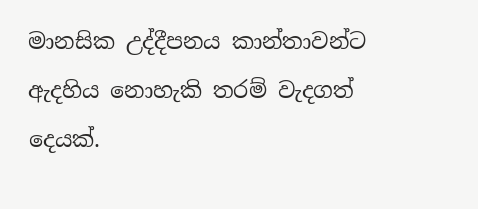මානසික උද්දීපනය කාන්තාවන්ට ඇදහිය නොහැකි තරම් වැදගත් දෙයක්.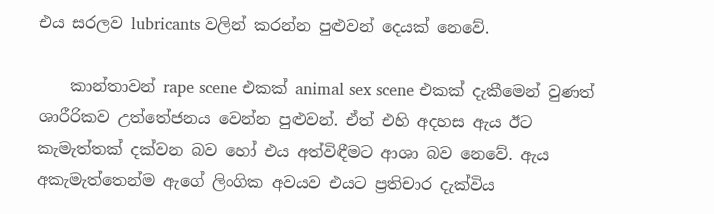එය සරලව lubricants වලින් කරන්න පුළුවන් දෙයක් නෙවේ.

    කාන්තාවන් rape scene එකක් animal sex scene එකක් දැකීමෙන් වුණත් ශාරීරිකව උත්තේජනය වෙන්න පුළුවන්. ඒත් එහි අදහස ඇය ඊට කැමැත්තක් දක්වන බව හෝ එය අත්විඳීමට ආශා බව නෙවේ. ඇය අකැමැත්තෙන්ම ඇගේ ලිංගික අවයව එයට ප්‍රතිචාර දැක්විය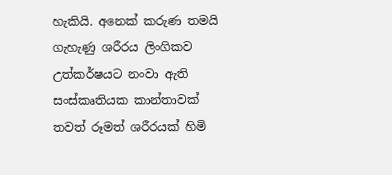හැකියි. අනෙක් කරුණ තමයි ගැහැණු ශරීරය ලිංගිකව උත්කර්ෂයට නංවා ඇති සංස්කෘතියක කාන්තාවක් තවත් රූමත් ශරීරයක් හිමි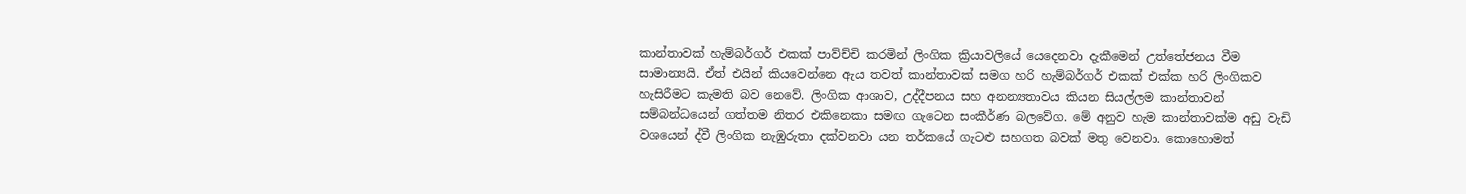කාන්තාවක් හැම්බර්ගර් එකක් පාව්ච්චි කරමින් ලිංගික ක්‍රියාවලියේ යෙදෙනවා දැකීමෙන් උත්තේජනය වීම සාමාන්‍යයි. ඒත් එයින් කියවෙන්නෙ ඇය තවත් කාන්තාවක් සමග හරි හැම්බර්ගර් එකක් එක්ක හරි ලිංගිකව හැසිරීමට කැමති බව නෙවේ. ලිංගික ආශාව, උද්දීපනය සහ අනන්‍යතාවය කියන සියල්ලම කාන්තාවන් සම්බන්ධයෙන් ගත්තම නිතර එකිනෙකා සමඟ ගැටෙන සංකීර්ණ බලවේග. මේ අනුව හැම කාන්තාවක්ම අඩු වැඩි වශයෙන් ද්වී ලිංගික නැඹුරුතා දක්වනවා යන තර්කයේ ගැටළු සහගත බවක් මතු වෙනවා. කොහොමත්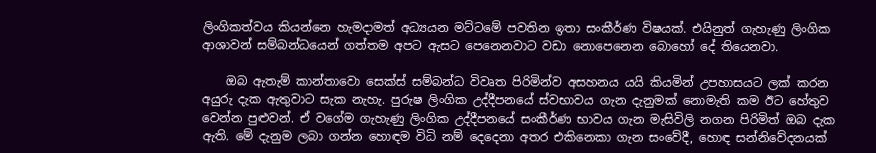ලිංගිකත්වය කියන්නෙ හැමදාමත් අධ්‍යයන මට්ටමේ පවතින ඉතා සංකීර්ණ විෂයක්. එයිනුත් ගැහැණු ලිංගික ආශාවන් සම්බන්ධයෙන් ගත්තම අපට ඇසට පෙනෙනවාට වඩා නොපෙනෙන බොහෝ දේ තියෙනවා.

    ඔබ ඇතැම් කාන්තාවො සෙක්ස් සම්බන්ධ විවෘත පිරිමින්ව අසහනය යයි කියමින් උපහාසයට ලක් කරන අයුරු දැක ඇතුවාට සැක නැහැ. පුරුෂ ලිංගික උද්දීපනයේ ස්වභාවය ගැන දැනුමක් නොමැති කම ඊට හේතුව වෙන්න පුළුවන්. ඒ වගේම ගැහැණු ලිංගික උද්දීපනයේ සංකීර්ණ භාවය ගැන මැසිවිලි නගන පිරිමිත් ඔබ දැක ඇති. මේ දැනුම ලබා ගන්න හොඳම විධි නම් දෙදෙනා අතර එකිනෙකා ගැන සංවේදී, හොඳ සන්නිවේදනයක්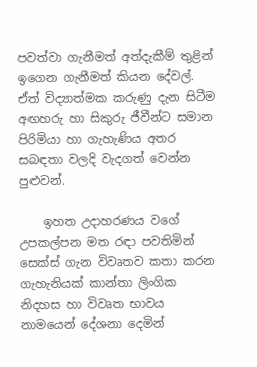පවත්වා ගැනීමත් අත්දැකීම් තුළින් ඉගෙන ගැනීමත් කියන දේවල්. ඒත් විද්‍යාත්මක කරුණු දැන සිටීම අඟහරු හා සිකුරු ජීවීන්ට සමාන පිරිමියා හා ගැහැණිය අතර සබඳතා වලදි වැදගත් වෙන්න පුළුවන්.

    ඉහත උදාහරණය වගේ උපකල්පන මත රඳා පවතිමින් සෙක්ස් ගැන විවෘතව කතා කරන ගැහැනියක් කාන්තා ලිංගික නිදහස හා විවෘත භාවය නාමයෙන් දේශනා දෙමින්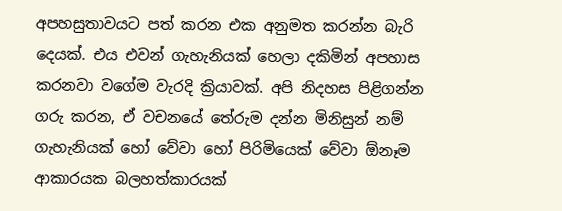අපහසුතාවයට පත් කරන එක අනුමත කරන්න බැරි දෙයක්. එය එවන් ගැහැනියක් හෙලා දකිමින් අපහාස කරනවා වගේම වැරදි ක්‍රියාවක්. අපි නිදහස පිළිගන්න ගරු කරන, ඒ වචනයේ තේරුම දන්න මිනිසුන් නම් ගැහැනියක් හෝ වේවා හෝ පිරිමියෙක් වේවා ඕනෑම ආකාරයක බලහත්කාරයක්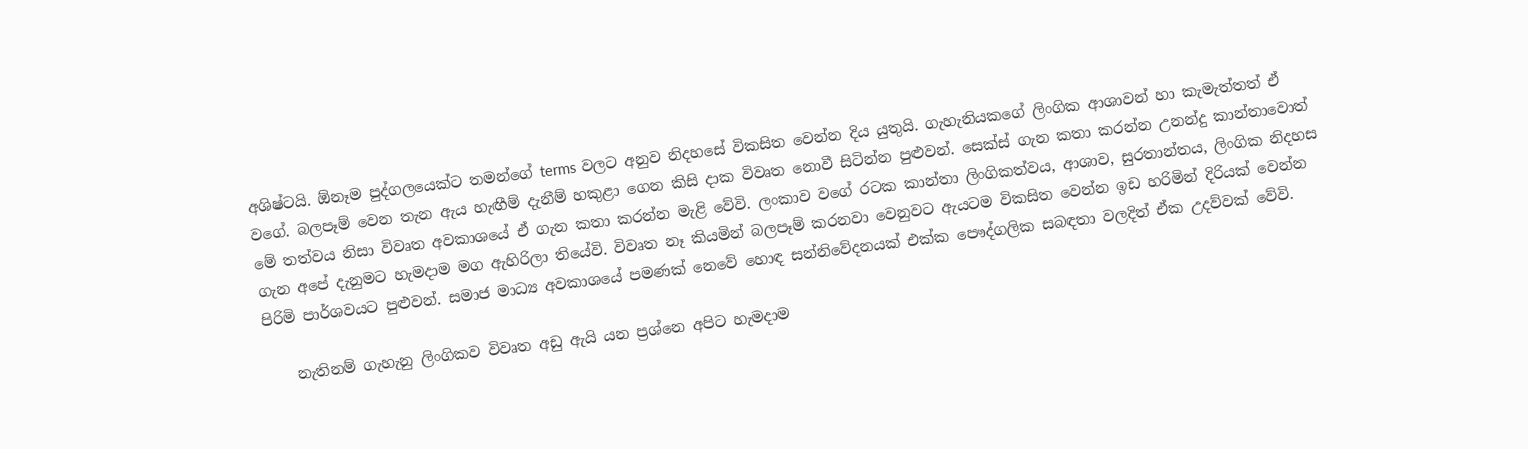අශිෂ්ටයි. ඕනෑම පුද්ගලයෙක්ට තමන්ගේ terms වලට අනුව නිදහසේ විකසිත වෙන්න දිය යුතුයි. ගැහැනියකගේ ලිංගික ආශාවන් හා කැමැත්තත් ඒ වගේ. බලපෑම් වෙන තැන ඇය හැඟීම් දැනීම් හකුළා ගෙන කිසි දාක විවෘත නොවී සිටින්න පුළුවන්. සෙක්ස් ගැන කතා කරන්න උනන්දු කාන්තාවොත් මේ තත්වය නිසා විවෘත අවකාශයේ ඒ ගැන කතා කරන්න මැළි වේවි. ලංකාව වගේ රටක කාන්තා ලිංගිකත්වය, ආශාව, සුරතාන්තය, ලිංගික නිදහස ගැන අපේ දැනුමට හැමදාම මග ඇහිරිලා තියේවි. විවෘත නෑ කියමින් බලපෑම් කරනවා වෙනුවට ඇයටම විකසිත වෙන්න ඉඩ හරිමින් දිරියක් වෙන්න පිරිමි පාර්ශවයට පුළුවන්. සමාජ මාධ්‍ය අවකාශයේ පමණක් නෙවේ හොඳ සන්නිවේදනයක් එක්ක පෞද්ගලික සබඳතා වලදිත් ඒක උදව්වක් වේවි.

    නැතිනම් ගැහැනු ලිංගිකව විවෘත අඩු ඇයි යන ප්‍රශ්නෙ අපිට හැමදාම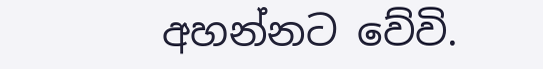අහන්නට වේවි.